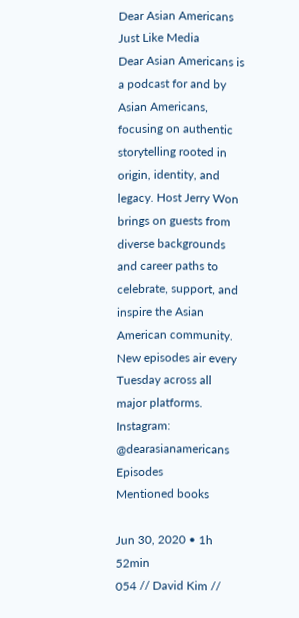Dear Asian Americans
Just Like Media
Dear Asian Americans is a podcast for and by Asian Americans, focusing on authentic storytelling rooted in origin, identity, and legacy. Host Jerry Won brings on guests from diverse backgrounds and career paths to celebrate, support, and inspire the Asian American community. New episodes air every Tuesday across all major platforms. Instagram: @dearasianamericans
Episodes
Mentioned books

Jun 30, 2020 • 1h 52min
054 // David Kim //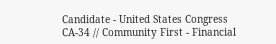Candidate - United States Congress CA-34 // Community First - Financial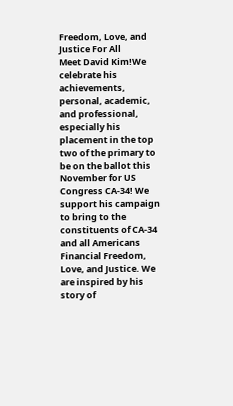Freedom, Love, and Justice For All
Meet David Kim!We celebrate his achievements, personal, academic, and professional, especially his placement in the top two of the primary to be on the ballot this November for US Congress CA-34! We support his campaign to bring to the constituents of CA-34 and all Americans Financial Freedom, Love, and Justice. We are inspired by his story of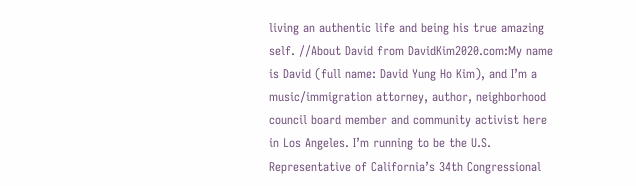living an authentic life and being his true amazing self. //About David from DavidKim2020.com:My name is David (full name: David Yung Ho Kim), and I’m a music/immigration attorney, author, neighborhood council board member and community activist here in Los Angeles. I’m running to be the U.S. Representative of California’s 34th Congressional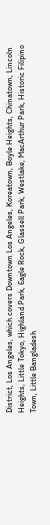District, Los Angeles, which covers Downtown Los Angeles, Koreatown, Boyle Heights, Chinatown, Lincoln Heights, Little Tokyo, Highland Park, Eagle Rock, Glassell Park, Westlake, MacArthur Park, Historic Filipino Town, Little Bangladesh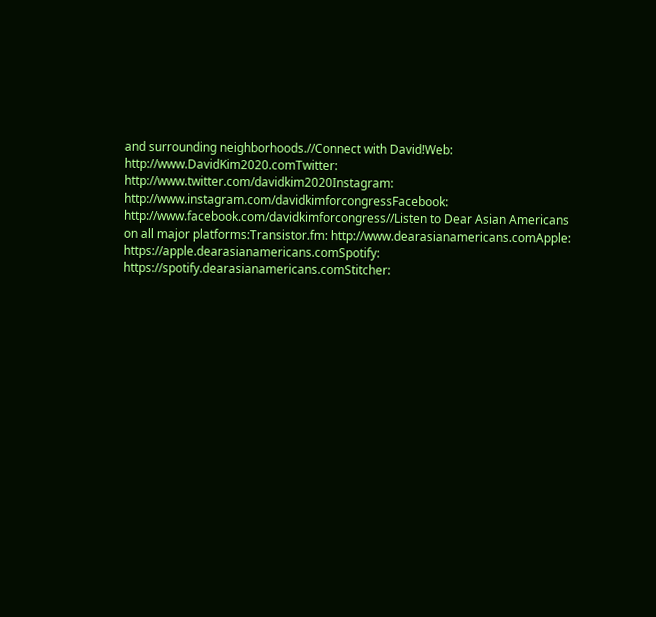and surrounding neighborhoods.//Connect with David!Web: http://www.DavidKim2020.comTwitter: http://www.twitter.com/davidkim2020Instagram: http://www.instagram.com/davidkimforcongressFacebook: http://www.facebook.com/davidkimforcongress//Listen to Dear Asian Americans on all major platforms:Transistor.fm: http://www.dearasianamericans.comApple: https://apple.dearasianamericans.comSpotify: https://spotify.dearasianamericans.comStitcher: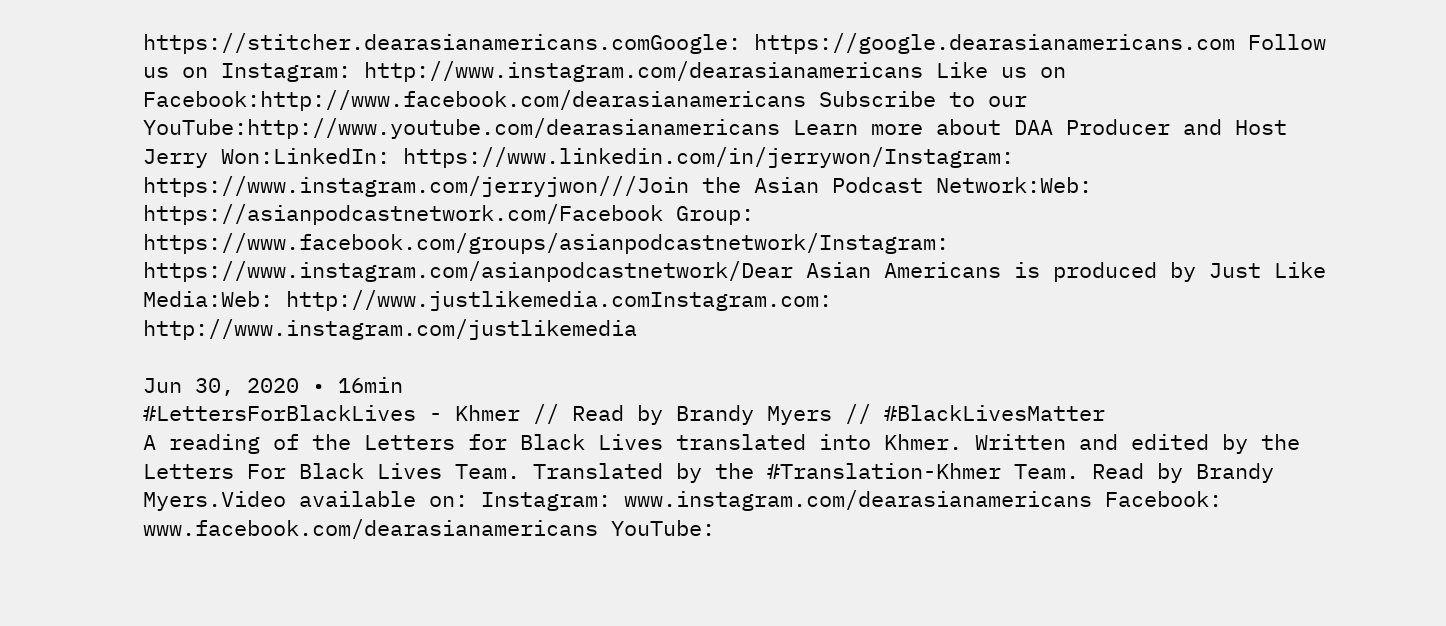https://stitcher.dearasianamericans.comGoogle: https://google.dearasianamericans.com Follow us on Instagram: http://www.instagram.com/dearasianamericans Like us on Facebook:http://www.facebook.com/dearasianamericans Subscribe to our YouTube:http://www.youtube.com/dearasianamericans Learn more about DAA Producer and Host Jerry Won:LinkedIn: https://www.linkedin.com/in/jerrywon/Instagram: https://www.instagram.com/jerryjwon///Join the Asian Podcast Network:Web: https://asianpodcastnetwork.com/Facebook Group: https://www.facebook.com/groups/asianpodcastnetwork/Instagram: https://www.instagram.com/asianpodcastnetwork/Dear Asian Americans is produced by Just Like Media:Web: http://www.justlikemedia.comInstagram.com: http://www.instagram.com/justlikemedia

Jun 30, 2020 • 16min
#LettersForBlackLives - Khmer // Read by Brandy Myers // #BlackLivesMatter
A reading of the Letters for Black Lives translated into Khmer. Written and edited by the Letters For Black Lives Team. Translated by the #Translation-Khmer Team. Read by Brandy Myers.Video available on: Instagram: www.instagram.com/dearasianamericans Facebook: www.facebook.com/dearasianamericans YouTube: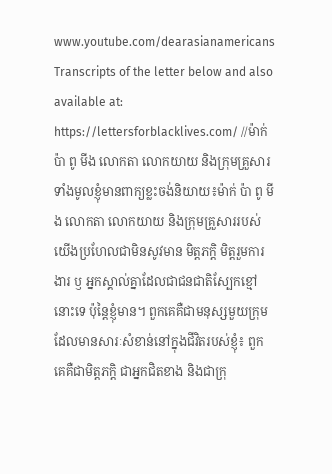www.youtube.com/dearasianamericans Transcripts of the letter below and also available at: https://lettersforblacklives.com/ //ម៉ាក់ ប៉ា ពូ មីង លោកតា លោកយាយ និងក្រុមគ្រួសារទាំងមូលខ្ញុំមានពាក្យខ្លះចង់និយាយ៖ម៉ាក់ ប៉ា ពូ មីង លោកតា លោកយាយ និងក្រុមគ្រួសាររបស់យើងប្រហែលជាមិនសូវមាន មិត្តភកិ្ត មិត្តរួមការងារ ឫ អ្នកស្គាល់គ្នាដែលជាជនជាតិស្បែកខ្មៅនោះទេ ប៉ុន្តៃខ្ញុំមាន។ ពួកគេគឺជាមនុស្សមួយក្រុម ដែលមានសារៈសំខាន់នៅក្នុងជីវិតរបស់ខ្ញុំ៖ ពួកគេគឺជាមិត្តភកិ្ត ជាអ្នកជិតខាង និងជាក្រុ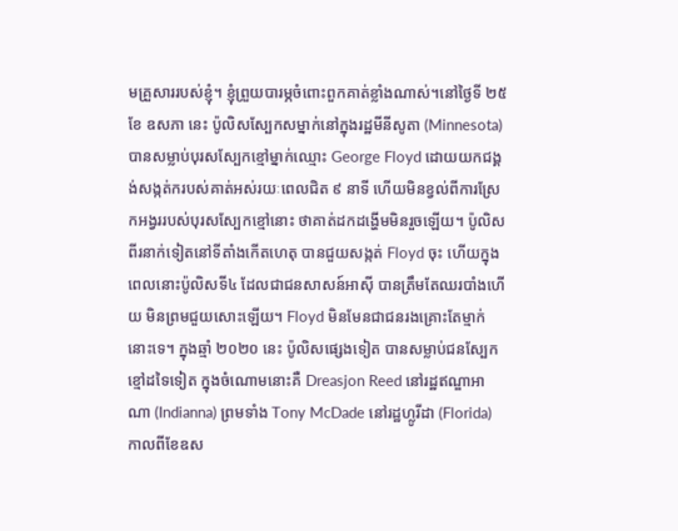មគ្រួសាររបស់ខ្ញុំ។ ខ្ញុំព្រួយបារម្ភចំពោះពួកគាត់ខ្លាំងណាស់។នៅថ្ងៃទី ២៥ ខែ ឧសភា នេះ ប៉ូលិសស្បែកសម្នាក់នៅក្នុងរដ្ឋមីនីសូតា (Minnesota) បានសម្លាប់បុរសស្បែកខ្មៅម្នាក់ឈ្មោះ George Floyd ដោយយកជង្គង់សង្កត់ករបស់គាត់អស់រយៈពេលជិត ៩ នាទី ហើយមិនខ្វល់ពីការស្រែកអង្វររបស់បុរសស្បែកខ្មៅនោះ ថាគាត់ដកដង្ហើមមិនរួចឡើយ។ ប៉ូលិសពីរនាក់ទៀតនៅទីតាំងកើតហេតុ បានជួយសង្កត់ Floyd ចុះ ហើយក្នុងពេលនោះប៉ូលិសទី៤ ដែលជាជនសាសន៍អាសុី បានត្រឹមតែឈរបាំងហើយ មិនព្រមជួយសោះឡើយ។ Floyd មិនមែនជាជនរងគ្រោះតែម្មាក់នោះទេ។ ក្នុងឆ្មាំ ២០២០ នេះ ប៉ូលិសផ្សេងទៀត បានសម្លាប់ជនស្បែកខ្មៅដទៃទៀត ក្នុងចំណោមនោះគឺ Dreasjon Reed នៅរដ្ឋឥណ្ឌាអាណា (Indianna) ព្រមទាំង Tony McDade នៅរដ្ឋហ្លូរីដា (Florida) កាលពីខែឧស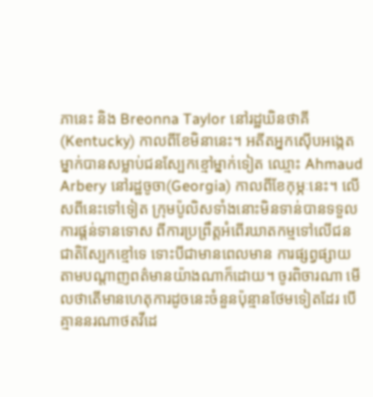ភានេះ និង Breonna Taylor នៅរដ្ឋឃិនថាគី (Kentucky) កាលពីខែមិនានេះ។ អតីតអ្នកស៊ើបអង្កេតម្នាក់បានសម្លាប់ជនស្បែកខ្មៅម្នាក់ទៀត ឈ្មោះ Ahmaud Arbery នៅរដ្ឋចូចា(Georgia) កាលពីខែកុម្ភៈនេះ។ លើសពីនេះទៅទៀត ក្រុមប៉ូលិសទាំងនោះមិនទាន់បានទទួលការផ្ដន់ទានទោស ពីការប្រព្រឹត្តអំពើរឃាតកម្មទៅលើជនជាតិស្បែកខ្មៅទេ ទោះបីជាមានពេលមាន ការផ្សព្វផ្សាយតាមបណ្តាញពត៌មានយ៉ាងណាក៏ដោយ។ ចូរពិចារណា មើលថាតើមានហេតុការដូចនេះចំនួនប៉ុន្មានថែមទៀតដែរ បើគ្មាននរណាថតវីដេ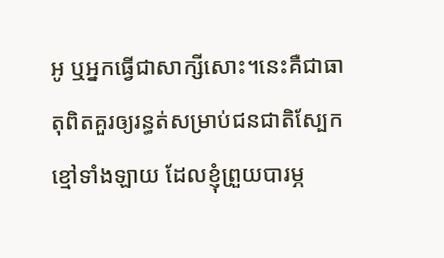អូ ឬអ្នកធ្វើជាសាក្សីសោះ។នេះគឺជាធាតុពិតគួរឲ្យរន្ធត់សម្រាប់ជនជាតិស្បែកខ្មៅទាំងឡាយ ដែលខ្ញុំព្រួយបារម្ភ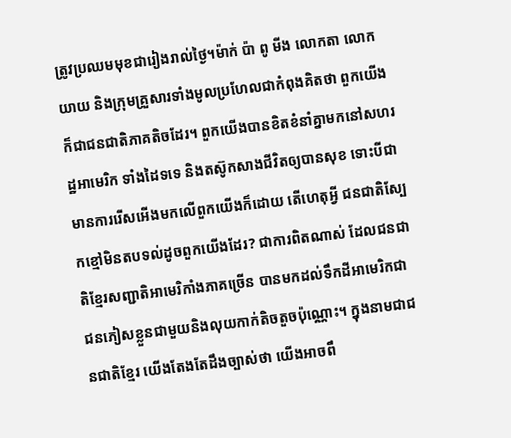ត្រូវប្រឈមមុខជារៀងរាល់ថ្ងៃ។ម៉ាក់ ប៉ា ពូ មីង លោកតា លោកយាយ និងក្រុមគ្រួសារទាំងមូលប្រហែលជាកំពុងគិតថា ពួកយើងក៏ជាជនជាតិភាគតិចដែរ។ ពួកយើងបានខិតខំនាំគ្នាមកនៅសហរដ្ឋអាមេរិក ទាំងដៃទទេ និងតស៊ូកសាងជីវិតឲ្យបានសុខ ទោះបីជាមានការរើសអើងមកលើពួកយើងក៏ដោយ តើហេតុអ្វី ជនជាតិស្បែកខ្មៅមិនតបទល់ដូចពួកយេីងដែរ? ជាការពិតណាស់ ដែលជនជាតិខ្មែរសញ្ជាតិអាមេរិកាំងភាគច្រើន បានមកដល់ទឹកដីអាមេរិកជាជនភៀសខ្លួនជាមួយនិងលុយកាក់តិចតួចប៉ុណ្ណោះ។ ក្នុងនាមជាជនជាតិខ្មែរ យើងតែងតែដឹងច្បាស់ថា យើងអាចពឹ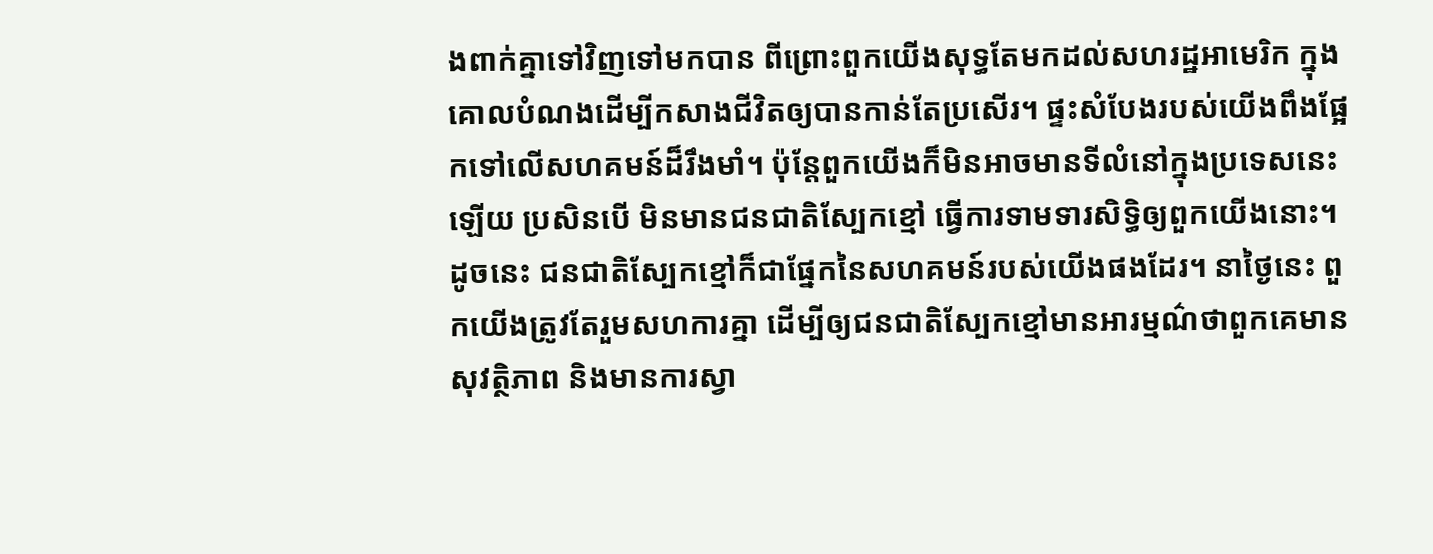ងពាក់គ្នាទៅវិញទៅមកបាន ពីព្រោះពួកយើងសុទ្ធតែមកដល់សហរដ្ឋអាមេរិក ក្នុងគោលបំណងដើម្បីកសាងជីវិតឲ្យបានកាន់តែប្រសើរ។ ផ្ទះសំបែងរបស់យើងពឹងផ្អែកទៅលើសហគមន៍ដ៏រឹងមាំ។ ប៉ុន្តែពួកយើងក៏មិនអាចមានទីលំនៅក្នុងប្រទេសនេះឡើយ ប្រសិនបើ មិនមានជនជាតិស្បែកខ្មៅ ធ្វើការទាមទារសិទ្ធិឲ្យពួកយើងនោះ។ ដូចនេះ ជនជាតិស្បែកខ្មៅក៏ជាផ្នែកនៃសហគមន៍របស់យើងផងដែរ។ នាថ្ងៃនេះ ពួកយើងត្រូវតែរួមសហការគ្នា ដើម្បីឲ្យជនជាតិស្បែកខ្មៅមានអារម្មណ៌ថាពួកគេមានសុវត្ថិភាព និងមានការស្វា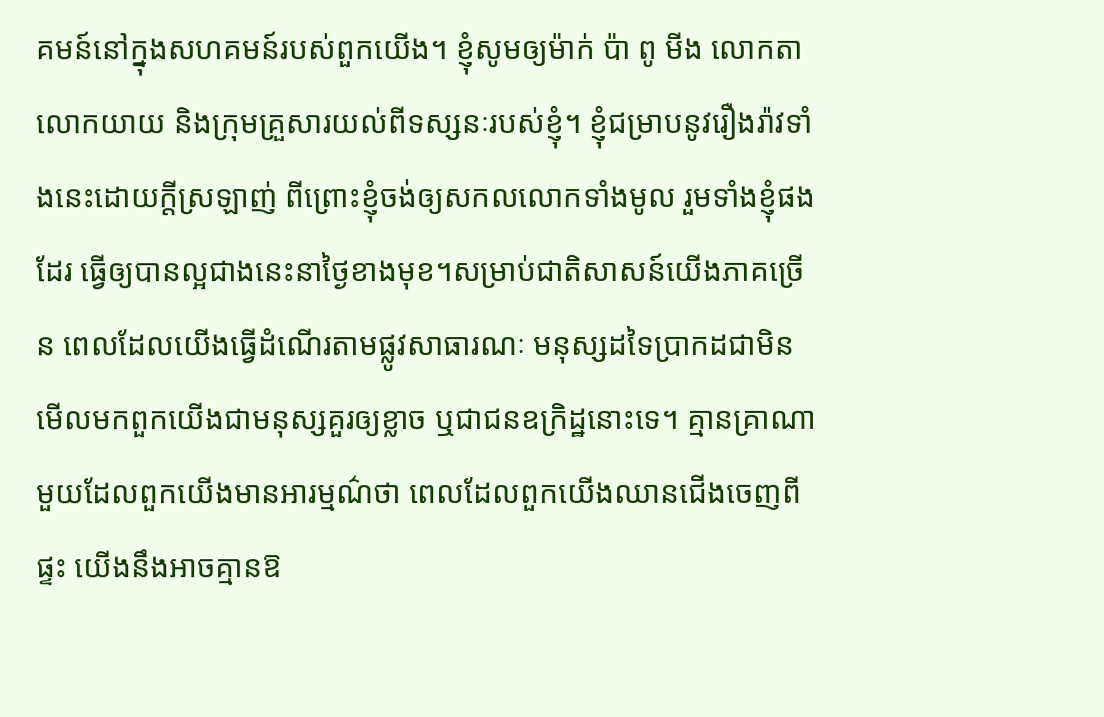គមន៍នៅក្នុងសហគមន៍របស់ពួកយើង។ ខ្ញុំសូមឲ្យម៉ាក់ ប៉ា ពូ មីង លោកតា លោកយាយ និងក្រុមគ្រួសារយល់ពីទស្សនៈរបស់ខ្ញុំ។ ខ្ញុំជម្រាបនូវរឿងរ៉ាវទាំងនេះដោយក្តីស្រឡាញ់ ពីព្រោះខ្ញុំចង់ឲ្យសកលលោកទាំងមូល រួមទាំងខ្ញុំផងដែរ ធ្វើឲ្យបានល្អជាងនេះនាថ្ងៃខាងមុខ។សម្រាប់ជាតិសាសន៍យើងភាគច្រើន ពេលដែលយើងធ្វើដំណើរតាមផ្លូវសាធារណៈ មនុស្សដទៃប្រាកដជាមិនមើលមកពួកយើងជាមនុស្សគួរឲ្យខ្លាច ឬជាជនឧក្រិដ្ឋនោះទេ។ គ្មានគ្រាណាមួយដែលពួកយើងមានអារម្មណ៌ថា ពេលដែលពួកយើងឈានជើងចេញពីផ្ទះ យើងនឹងអាចគ្មានឱ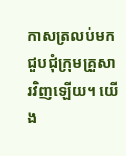កាសត្រលប់មកជួបជុំក្រុមគ្រួសារវិញឡើយ។ យើង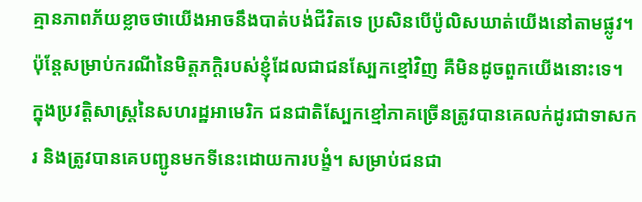គ្មានភាពភ័យខ្លាចថាយើងអាចនឹងបាត់បង់ជីវិតទេ ប្រសិនបើប៉ូលិសឃាត់យើងនៅតាមផ្លូវ។ ប៉ុន្តែសម្រាប់ករណីនៃមិត្តភក្តិរបស់ខ្ញុំដែលជាជនស្បែកខ្មៅវិញ គឺមិនដូចពួកយើងនោះទេ។ ក្នុងប្រវត្តិសាស្រ្តនៃសហរដ្ឋអាមេរិក ជនជាតិស្បែកខ្មៅភាគច្រើនត្រូវបានគេលក់ដូរជាទាសករ និងត្រូវបានគេបញ្ជូនមកទីនេះដោយការបង្ខំ។ សម្រាប់ជនជា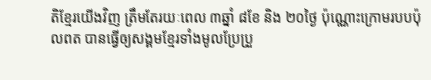តិខ្មែរយើងវិញ ត្រឹមតែរយៈពេល ៣ឆ្នាំ ៨ខែ និង ២០ថ្ងៃ ប៉ុណ្ណោះក្រោមរបបប៉ុលពត បានធ្វើឲ្យសង្គមខ្មែរទាំងមូលប្រែប្រួ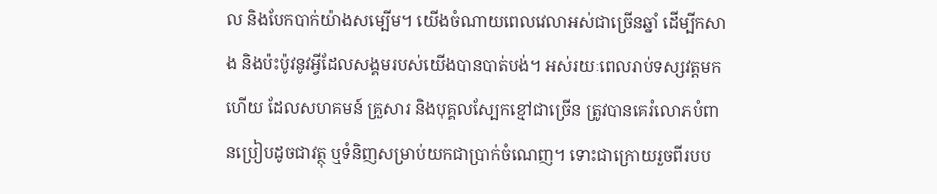ល និងបែកបាក់យ៉ាងសម្បើម។ យើងចំណាយពេលវេលាអស់ជាច្រើនឆ្នាំ ដើម្បីកសាង និងប៉ះប៉ូវនូវអ្វីដែលសង្គមរបស់យើងបានបាត់បង់។ អស់រយៈពេលរាប់ទស្សវត្តមកហើយ ដែលសហគមន៍ គ្រួសារ និងបុគ្គលស្បែកខ្មៅជាច្រើន ត្រូវបានគេរំលោភបំពានប្រៀបដូចជាវត្ថុ ឬទំនិញសម្រាប់យកជាប្រាក់ចំណេញ។ ទោះជាក្រោយរួចពីរបប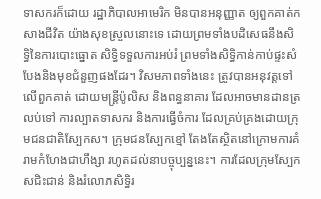ទាសករក៏ដោយ រដ្ឋាភិបាលអាមេរិក មិនបានអនុញ្ញាត ឲ្យពួកគាត់កសាងជីវិត យ៉ាងសុខស្រួលនោះទេ ដោយព្រមទាំងបដិសេធនឹងសិទ្ធិនៃការបោះធ្នោត សិទ្ធិទទួលការអប់រំ ព្រមទាំងសិទ្ធិកាន់កាប់ផ្ទះសំបែងនិងមុខជំនួញផងដែរ។ វិសមភាពទាំងនេះ ត្រូវបានអនុវត្តទៅលើពួកគាត់ ដោយមន្ត្រីប៉ូលិស និងពន្ធនាគារ ដែលអាចមានដានត្រលប់ទៅ ការល្បាតទាសករ និងការធ្វើចំការ ដែលគ្រប់គ្រងដោយក្រុមជនជាតិស្បែកស។ ក្រុមជនស្បែកខ្មៅ តែងតែស្ថិតនៅក្រោមការគំរាមកំហែងជាហឹង្សា រហូតដល់នាបច្ចុប្បន្ននេះ។ ការដែលក្រុមស្បែកសជិះជាន់ និងរំលោភសិទ្ធិរ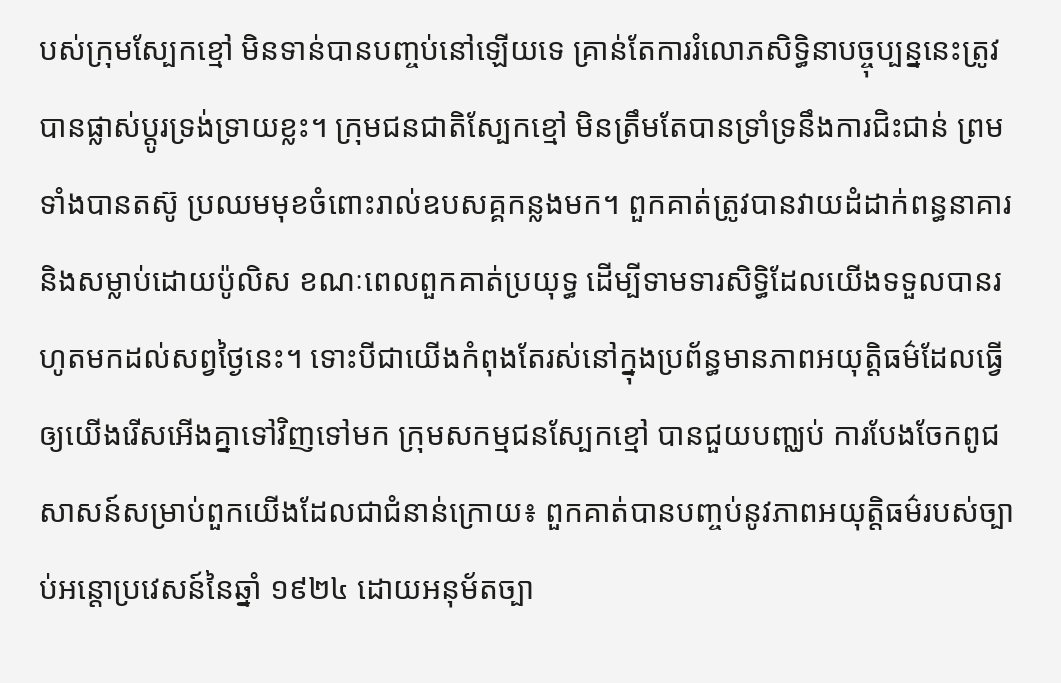បស់ក្រុមស្បែកខ្មៅ មិនទាន់បានបញ្ចប់នៅឡើយទេ គ្រាន់តែការរំលោភសិទ្ធិនាបច្ចុប្បន្ននេះត្រូវបានផ្លាស់ប្តូរទ្រង់ទ្រាយខ្លះ។ ក្រុមជនជាតិស្បែកខ្មៅ មិនត្រឹមតែបានទ្រាំទ្រនឹងការជិះជាន់ ព្រមទាំងបានតស៊ូ ប្រឈមមុខចំពោះរាល់ឧបសគ្គកន្លងមក។ ពួកគាត់ត្រូវបានវាយដំដាក់ពន្ធនាគារ និងសម្លាប់ដោយប៉ូលិស ខណៈពេលពួកគាត់ប្រយុទ្ធ ដើម្បីទាមទារសិទ្ធិដែលយើងទទួលបានរហូតមកដល់សព្វថ្ងៃនេះ។ ទោះបីជាយើងកំពុងតែរស់នៅក្នុងប្រព័ន្ធមានភាពអយុតិ្តធម៌ដែលធ្វើឲ្យយើងរើសអើងគ្នាទៅវិញទៅមក ក្រុមសកម្មជនស្បែកខ្មៅ បានជួយបញ្ឈប់ ការបែងចែកពូជសាសន៍សម្រាប់ពួកយើងដែលជាជំនាន់ក្រោយ៖ ពួកគាត់បានបញ្ចប់នូវភាពអយុតិ្តធម៌របស់ច្បាប់អន្តោប្រវេសន៍នៃឆ្នាំ ១៩២៤ ដោយអនុម័តច្បា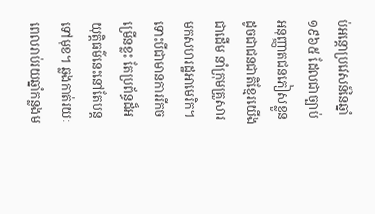ប់អន្តោប្រវេសន៍នៃឆ្នាំ ១៩៦៥ ដែលជាច្បាប់ អនុញ្ញាតជនភៀសខ្លួនដូចជាជនជាតិខ្មែរយើងជាដើម នាំក្រុមគ្រួសារមកសហរដ្ឋអាមេរិក។ទោះបីជាមានការរីកចម្រើនខ្លះ តែប្រព័ន្ធដ៏អយុតិ្តធម៌នេះនៅតែបន្តទៅមុខ។ ឆ្លងកាត់រយៈពេលរាប់រយឆ្នាំកន្លងម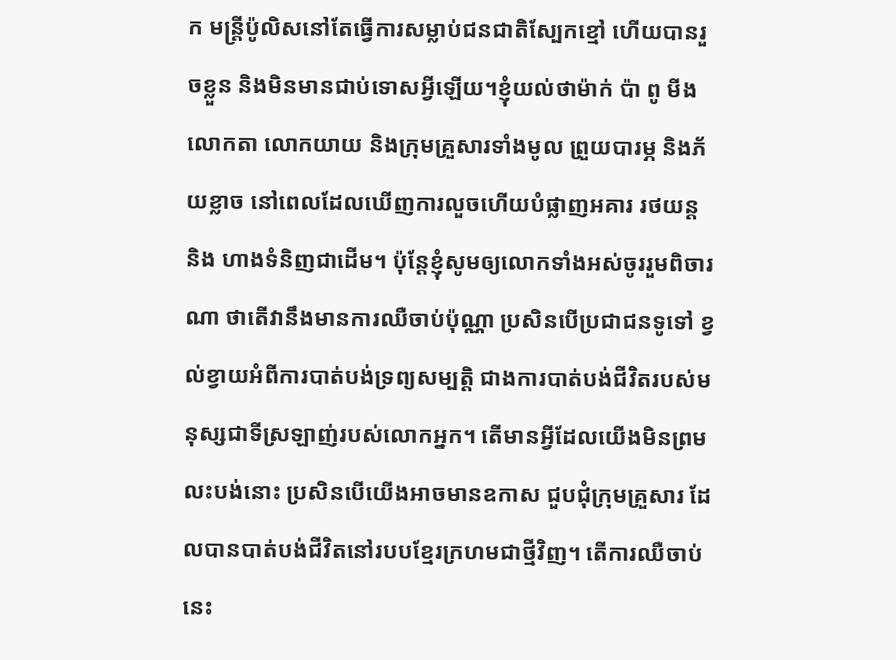ក មន្ត្រីប៉ូលិសនៅតែធ្វើការសម្លាប់ជនជាតិស្បែកខ្មៅ ហើយបានរួចខ្លួន និងមិនមានជាប់ទោសអ្វីឡើយ។ខ្ញុំយល់ថាម៉ាក់ ប៉ា ពូ មីង លោកតា លោកយាយ និងក្រុមគ្រួសារទាំងមូល ព្រួយបារម្ភ និងភ័យខ្លាច នៅពេលដែលឃើញការលួចហើយបំផ្លាញអគារ រថយន្ត និង ហាងទំនិញជាដើម។ ប៉ុន្តែខ្ញុំសូមឲ្យលោកទាំងអស់ចូររួមពិចារណា ថាតើវានឹងមានការឈឺចាប់ប៉ុណ្ណា ប្រសិនបើប្រជាជនទូទៅ ខ្វល់ខ្វាយអំពីការបាត់បង់ទ្រព្យសម្បតិ្ត ជាងការបាត់បង់ជីវិតរបស់មនុស្សជាទីស្រឡាញ់របស់លោកអ្នក។ តើមានអ្វីដែលយើងមិនព្រមលះបង់នោះ ប្រសិនបើយើងអាចមានឧកាស ជួបជុំក្រុមគ្រួសារ ដែលបានបាត់បង់ជីវិតនៅរបបខ្មែរក្រហមជាថ្មីវិញ។ តើការឈឺចាប់នេះ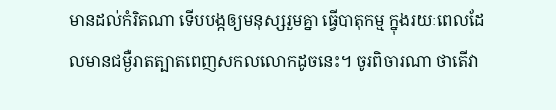មានដល់កំរិតណា ទើបបង្កឲ្យមនុស្សរួមគ្នា ធ្វើបាតុកម្ម ក្នុងរយៈពេលដែលមានជម្ងឺរាតត្បាតពេញសកលលោកដូចនេះ។ ចូរពិចារណា ថាតើវា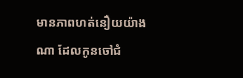មានភាពហត់នឿយយ៉ាងណា ដែលកូនចៅជំ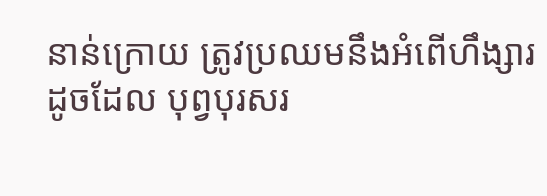នាន់ក្រោយ ត្រូវប្រឈមនឹងអំពើហឹង្សារដូចដែល បុព្វបុរសរ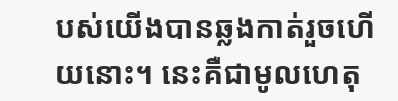បស់យើងបានឆ្លងកាត់រួចហើយនោះ។ នេះគឺជាមូលហេតុ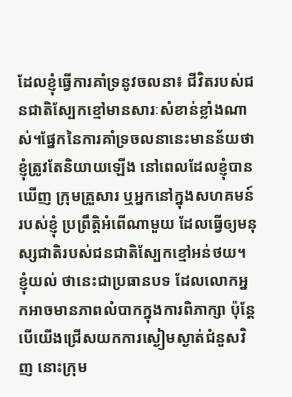ដែលខ្ញុំធ្វើការគាំទ្រនូវចលនា៖ ជីវិតរបស់ជនជាតិស្បែកខ្មៅមានសារៈសំខាន់ខ្លាំងណាស់។ផ្នែកនៃការគាំទ្រចលនានេះមានន័យថា ខ្ញុំត្រូវតែនិយាយឡើង នៅពេលដែលខ្ញុំបានឃើញ ក្រុមគ្រួសារ ឬអ្នកនៅក្នុងសហគមន៍របស់ខ្ញុំ ប្រព្រឹត្តិអំពើណាមួយ ដែលធ្វើឲ្យមនុស្សជាតិរបស់ជនជាតិស្បែកខ្មៅអន់ថយ។ ខ្ញុំយល់ ថានេះជាប្រធានបទ ដែលលោកអ្នកអាចមានភាពលំបាកក្នុងការពិភាក្សា ប៉ុន្តែបើយើងជ្រើសយកការស្ងៀមស្ងាត់ជំនួសវិញ នោះក្រុម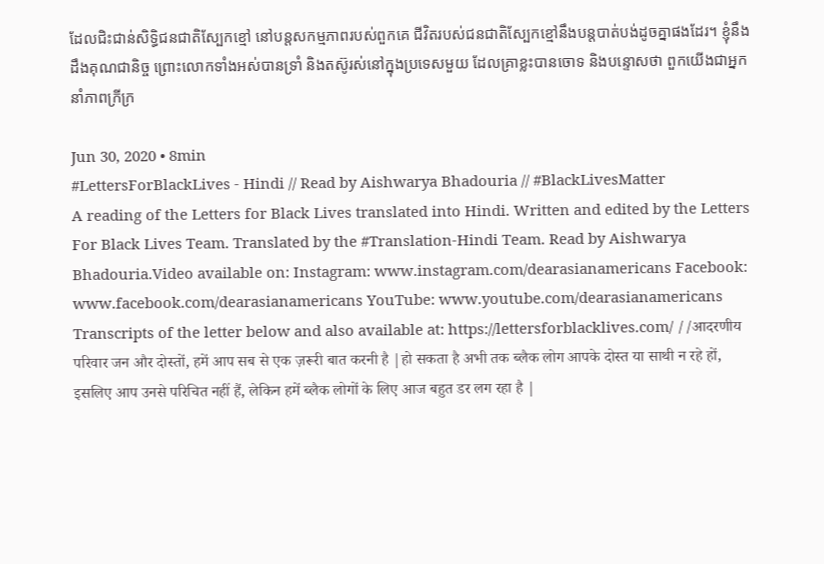ដែលជិះជាន់សិទ្ធិជនជាតិស្បែកខ្មៅ នៅបន្តសកម្មភាពរបស់ពួកគេ ជីវិតរបស់ជនជាតិស្បែកខ្មៅនឹងបន្តបាត់បង់ដូចគ្នាផងដែរ។ ខ្ញុំនឹងដឹងគុណជានិច្ច ព្រោះលោកទាំងអស់បានទ្រាំ និងតស៊ូរស់នៅក្នុងប្រទេសមួយ ដែលគ្រាខ្លះបានចោទ និងបន្ទោសថា ពួកយើងជាអ្នកនាំភាពក្រីក្រ

Jun 30, 2020 • 8min
#LettersForBlackLives - Hindi // Read by Aishwarya Bhadouria // #BlackLivesMatter
A reading of the Letters for Black Lives translated into Hindi. Written and edited by the Letters For Black Lives Team. Translated by the #Translation-Hindi Team. Read by Aishwarya Bhadouria.Video available on: Instagram: www.instagram.com/dearasianamericans Facebook: www.facebook.com/dearasianamericans YouTube: www.youtube.com/dearasianamericans Transcripts of the letter below and also available at: https://lettersforblacklives.com/ //आदरणीय परिवार जन और दोस्तों, हमें आप सब से एक ज़रूरी बात करनी है |हो सकता है अभी तक ब्लैक लोग आपके दोस्त या साथी न रहे हों, इसलिए आप उनसे परिचित नहीं हैं, लेकिन हमें ब्लैक लोगों के लिए आज बहुत डर लग रहा है |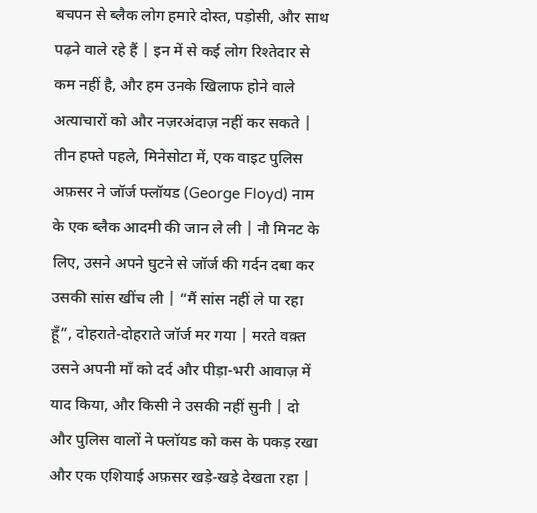बचपन से ब्लैक लोग हमारे दोस्त, पड़ोसी, और साथ पढ़ने वाले रहे हैं | इन में से कई लोग रिश्तेदार से कम नहीं है, और हम उनके खिलाफ होने वाले अत्याचारों को और नज़रअंदाज़ नहीं कर सकते | तीन हफ्ते पहले, मिनेसोटा में, एक वाइट पुलिस अफ़सर ने जॉर्ज फ्लॉयड (George Floyd) नाम के एक ब्लैक आदमी की जान ले ली | नौ मिनट के लिए, उसने अपने घुटने से जॉर्ज की गर्दन दबा कर उसकी सांस खींच ली | “मैं सांस नहीं ले पा रहा हूँ”, दोहराते-दोहराते जॉर्ज मर गया | मरते वक़्त उसने अपनी माँ को दर्द और पीड़ा-भरी आवाज़ में याद किया, और किसी ने उसकी नहीं सुनी | दो और पुलिस वालों ने फ्लॉयड को कस के पकड़ रखा और एक एशियाई अफ़सर खड़े-खड़े देखता रहा |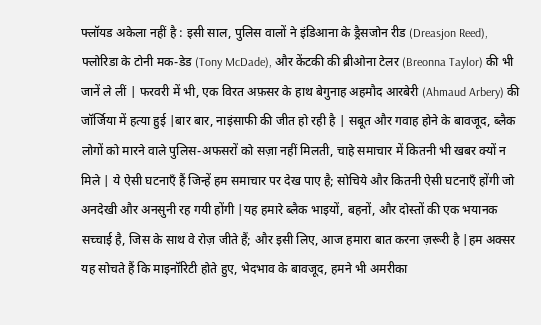फ्लॉयड अकेला नहीं है : इसी साल, पुलिस वालों ने इंडिआना के ड्रैसजोन रीड (Dreasjon Reed), फ्लोरिडा के टोनी मक-डेड (Tony McDade), और केंटकी की ब्रीओना टेलर (Breonna Taylor) की भी जानें ले लीं | फरवरी में भी, एक विरत अफ़सर के हाथ बेगुनाह अहमौद आरबेरी (Ahmaud Arbery) की जॉर्जिया में हत्या हुई |बार बार, नाइंसाफी की जीत हो रही है | सबूत और गवाह होने के बावजूद, ब्लैक लोगों को मारने वाले पुलिस-अफसरों को सज़ा नहीं मिलती, चाहे समाचार में कितनी भी खबर क्यों न मिले | ये ऐसी घटनाएँ हैं जिन्हें हम समाचार पर देख पाए है; सोचिये और कितनी ऐसी घटनाएँ होंगी जो अनदेखी और अनसुनी रह गयी होंगी |यह हमारे ब्लैक भाइयों, बहनों, और दोस्तों की एक भयानक सच्चाई है, जिस के साथ वे रोज़ जीते हैं; और इसी लिए, आज हमारा बात करना ज़रूरी है |हम अक्सर यह सोचते हैं कि माइनॉरिटी होते हुए, भेदभाव के बावजूद, हमने भी अमरीका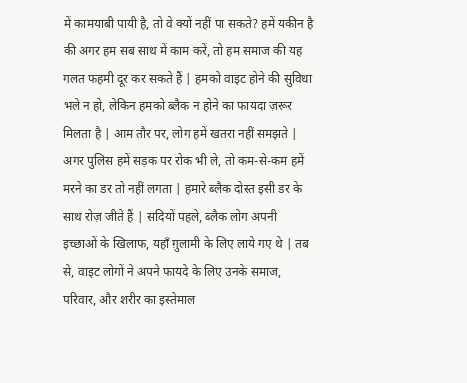में कामयाबी पायी है, तो वे क्यों नहीं पा सकते? हमें यकीन है की अगर हम सब साथ में काम करें, तो हम समाज की यह गलत फहमी दूर कर सकते हैं | हमको वाइट होने की सुविधा भले न हो, लेकिन हमको ब्लैक न होने का फायदा ज़रूर मिलता है | आम तौर पर, लोग हमें खतरा नहीं समझते | अगर पुलिस हमें सड़क पर रोक भी ले, तो कम-से-कम हमें मरने का डर तो नहीं लगता | हमारे ब्लैक दोस्त इसी डर के साथ रोज़ जीते हैं | सदियों पहले, ब्लैक लोग अपनी इच्छाओं के खिलाफ, यहाँ ग़ुलामी के लिए लाये गए थे | तब से, वाइट लोगों ने अपने फायदे के लिए उनके समाज, परिवार, और शरीर का इस्तेमाल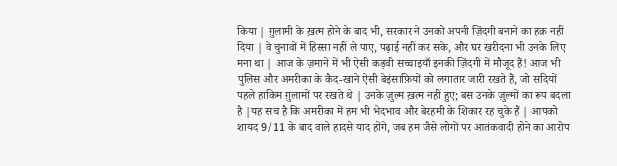किया | ग़ुलामी के ख़त्म होने के बाद भी, सरकार ने उनको अपनी ज़िंदगी बनाने का हक़ नहीं दिया | वे चुनावों में हिस्सा नहीं ले पाए, पढ़ाई नहीं कर सके, और घर खरीदना भी उनके लिए मना था | आज के ज़माने में भी ऐसी कड़वी सच्चाइयाँ इनकी ज़िंदगी में मौजूद हैं! आज भी पुलिस और अमरीका के कैद-खाने ऐसी बेइंसाफ़ियों को लगातार जारी रखते हैं, जो सदियों पहले हाकिम ग़ुलामों पर रखते थे | उनके ज़ुल्म ख़त्म नहीं हुए; बस उनके ज़ुल्मों का रूप बदला है |यह सच है कि अमरीका में हम भी भेदभाव और बेरहमी के शिकार रह चुके हैं | आपको शायद 9/11 के बाद वाले हादसे याद होंगे, जब हम जैसे लोगों पर आतंकवादी होने का आरोप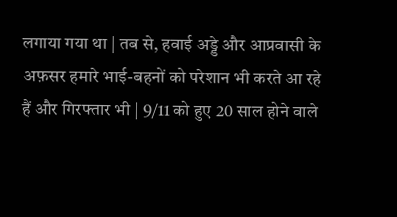लगाया गया था | तब से, हवाई अड्डे और आप्रवासी के अफ़सर हमारे भाई-बहनों को परेशान भी करते आ रहे हैं और गिरफ्तार भी | 9/11 को हुए 20 साल होने वाले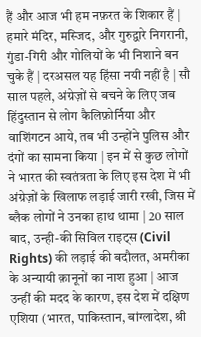हैं और आज भी हम नफ़रत के शिकार हैं | हमारे मंदिर, मस्जिद, और गुरुद्वारे निगरानी, गुंडा-गिरी और गोलियों के भी निशाने बन चुके हैं | दरअसल यह हिंसा नयी नहीं है | सौ साल पहले, अंग्रेज़ों से बचने के लिए जब हिंदुस्तान से लोग कैलिफ़ोर्निया और वाशिंगटन आये, तब भी उन्होंने पुलिस और दंगों का सामना किया | इन में से कुछ लोगों ने भारत की स्वतंत्रता के लिए इस देश में भी अंग्रेज़ों के खिलाफ लड़ाई जारी रखी, जिस में ब्लैक लोगों ने उनका हाथ थामा | 20 साल बाद, उन्ही-की सिविल राइट्स (Civil Rights) की लड़ाई की बदौलत, अमरीका के अन्यायी क़ानूनों का नाश हुआ | आज उन्हीं की मदद के कारण, इस देश में दक्षिण एशिया (भारत, पाकिस्तान, बांग्लादेश, श्री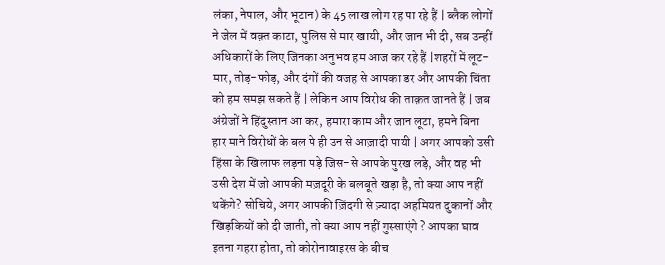लंका, नेपाल, और भूटान) के 45 लाख लोग रह पा रहे हैं | ब्लैक लोगों ने जेल में वक़्त काटा, पुलिस से मार खायी, और जान भी दी, सब उन्हीं अधिकारों के लिए जिनका अनुभव हम आज कर रहे हैं |शहरों में लूट-मार, तोड़-फोड़, और दंगों की वजह से आपका डर और आपकी चिंता को हम समझ सकते हैं | लेकिन आप विरोध की ताक़त जानते हैं | जब अंग्रेजों ने हिंदुस्तान आ कर, हमारा काम और जान लूटा, हमने बिना हार माने विरोधों के बल पे ही उन से आज़ादी पायी | अगर आपको उसी हिंसा के खिलाफ लड़ना पड़े जिस-से आपके पुरख लड़े, और वह भी उसी देश में जो आपकी मज़दूरी के बलबूते खड़ा है, तो क्या आप नहीं थकेंगे? सोचिये, अगर आपकी ज़िंदगी से ज़्यादा अहमियत दुकानों और खिड़कियों को दी जाती, तो क्या आप नहीं गुस्साएंगे ? आपका घाव इतना गहरा होता, तो कोरोनावाइरस के बीच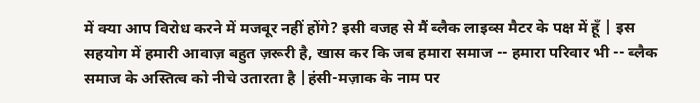में क्या आप विरोध करने में मजबूर नहीं होंगे? इसी वजह से मैं ब्लैक लाइव्स मैटर के पक्ष में हूँ | इस सहयोग में हमारी आवाज़ बहुत ज़रूरी है, खास कर कि जब हमारा समाज -- हमारा परिवार भी -- ब्लैक समाज के अस्तित्व को नीचे उतारता है |हंसी-मज़ाक के नाम पर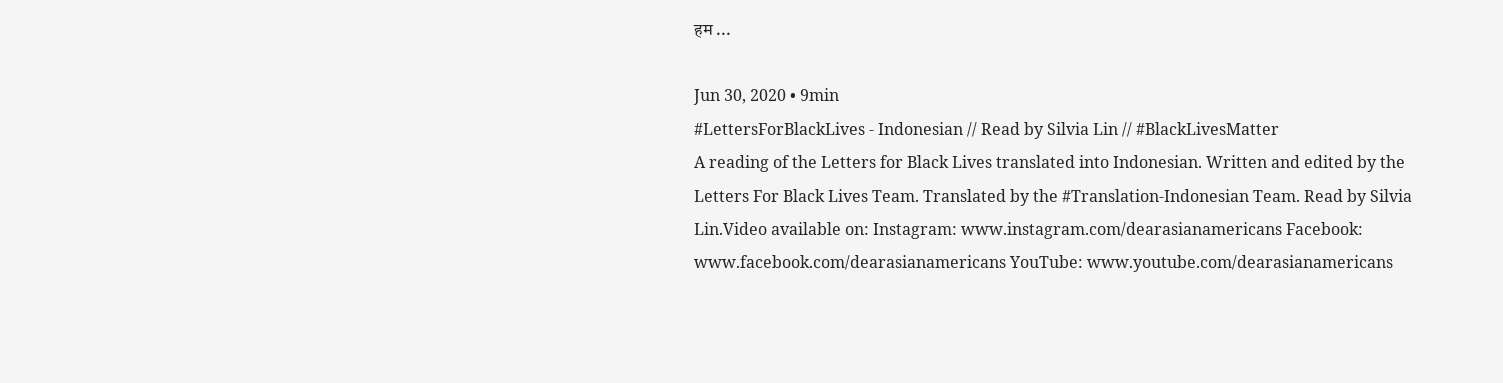हम ...

Jun 30, 2020 • 9min
#LettersForBlackLives - Indonesian // Read by Silvia Lin // #BlackLivesMatter
A reading of the Letters for Black Lives translated into Indonesian. Written and edited by the Letters For Black Lives Team. Translated by the #Translation-Indonesian Team. Read by Silvia Lin.Video available on: Instagram: www.instagram.com/dearasianamericans Facebook: www.facebook.com/dearasianamericans YouTube: www.youtube.com/dearasianamericans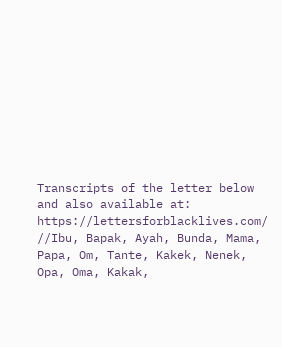Transcripts of the letter below and also available at: https://lettersforblacklives.com/ //Ibu, Bapak, Ayah, Bunda, Mama, Papa, Om, Tante, Kakek, Nenek, Opa, Oma, Kakak,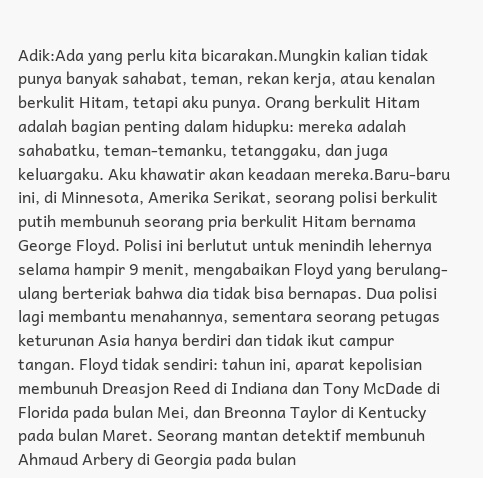Adik:Ada yang perlu kita bicarakan.Mungkin kalian tidak punya banyak sahabat, teman, rekan kerja, atau kenalan berkulit Hitam, tetapi aku punya. Orang berkulit Hitam adalah bagian penting dalam hidupku: mereka adalah sahabatku, teman-temanku, tetanggaku, dan juga keluargaku. Aku khawatir akan keadaan mereka.Baru-baru ini, di Minnesota, Amerika Serikat, seorang polisi berkulit putih membunuh seorang pria berkulit Hitam bernama George Floyd. Polisi ini berlutut untuk menindih lehernya selama hampir 9 menit, mengabaikan Floyd yang berulang-ulang berteriak bahwa dia tidak bisa bernapas. Dua polisi lagi membantu menahannya, sementara seorang petugas keturunan Asia hanya berdiri dan tidak ikut campur tangan. Floyd tidak sendiri: tahun ini, aparat kepolisian membunuh Dreasjon Reed di Indiana dan Tony McDade di Florida pada bulan Mei, dan Breonna Taylor di Kentucky pada bulan Maret. Seorang mantan detektif membunuh Ahmaud Arbery di Georgia pada bulan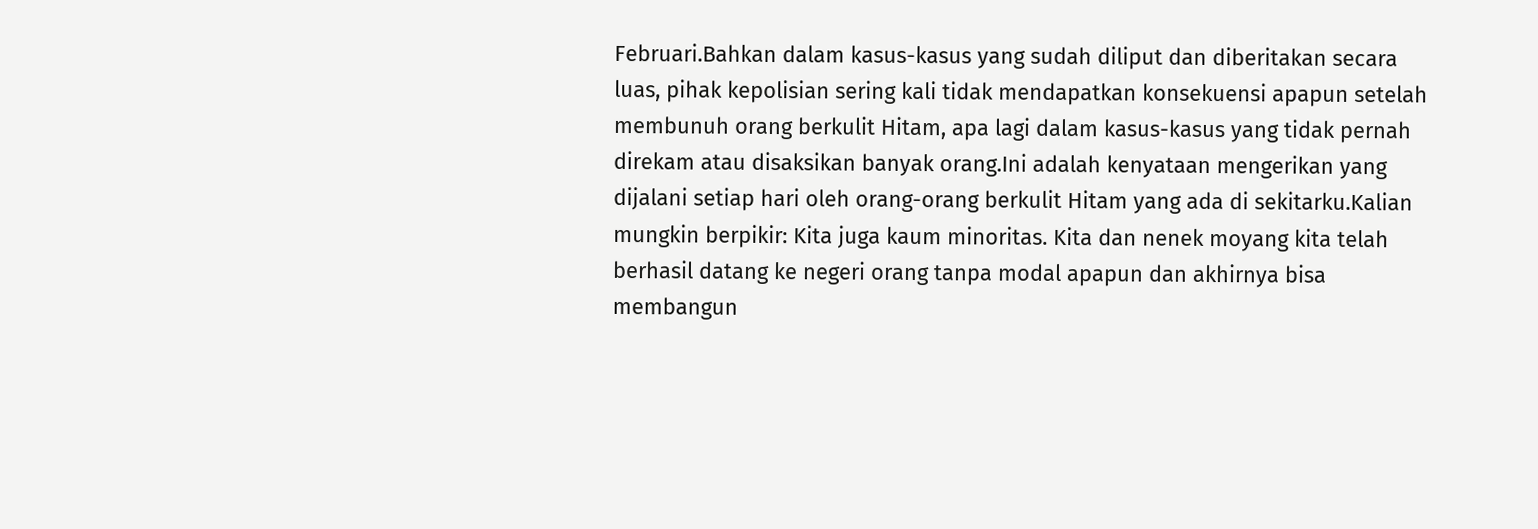Februari.Bahkan dalam kasus-kasus yang sudah diliput dan diberitakan secara luas, pihak kepolisian sering kali tidak mendapatkan konsekuensi apapun setelah membunuh orang berkulit Hitam, apa lagi dalam kasus-kasus yang tidak pernah direkam atau disaksikan banyak orang.Ini adalah kenyataan mengerikan yang dijalani setiap hari oleh orang-orang berkulit Hitam yang ada di sekitarku.Kalian mungkin berpikir: Kita juga kaum minoritas. Kita dan nenek moyang kita telah berhasil datang ke negeri orang tanpa modal apapun dan akhirnya bisa membangun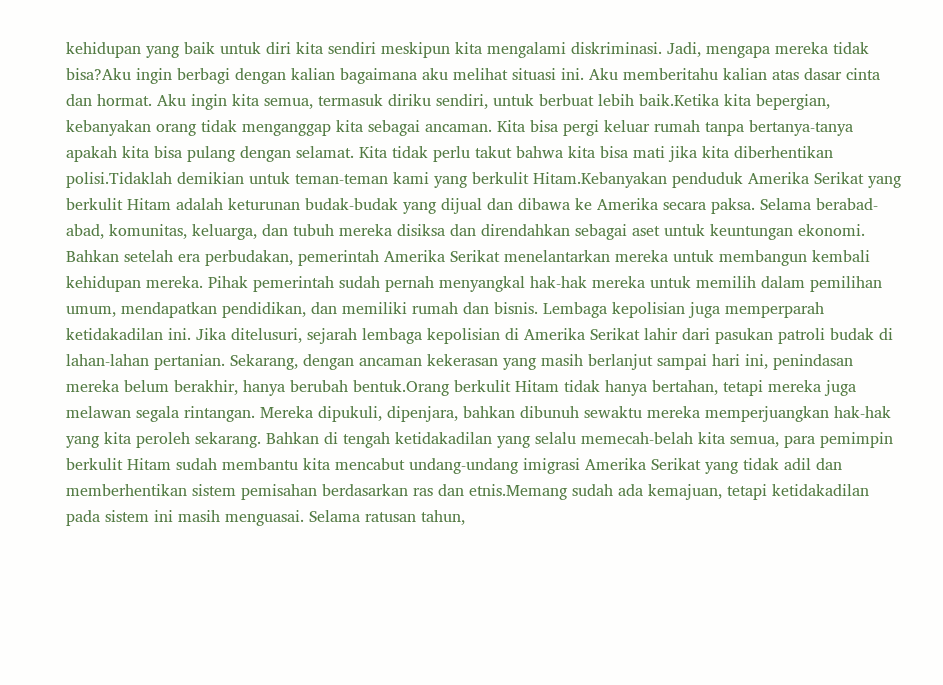kehidupan yang baik untuk diri kita sendiri meskipun kita mengalami diskriminasi. Jadi, mengapa mereka tidak bisa?Aku ingin berbagi dengan kalian bagaimana aku melihat situasi ini. Aku memberitahu kalian atas dasar cinta dan hormat. Aku ingin kita semua, termasuk diriku sendiri, untuk berbuat lebih baik.Ketika kita bepergian, kebanyakan orang tidak menganggap kita sebagai ancaman. Kita bisa pergi keluar rumah tanpa bertanya-tanya apakah kita bisa pulang dengan selamat. Kita tidak perlu takut bahwa kita bisa mati jika kita diberhentikan polisi.Tidaklah demikian untuk teman-teman kami yang berkulit Hitam.Kebanyakan penduduk Amerika Serikat yang berkulit Hitam adalah keturunan budak-budak yang dijual dan dibawa ke Amerika secara paksa. Selama berabad-abad, komunitas, keluarga, dan tubuh mereka disiksa dan direndahkan sebagai aset untuk keuntungan ekonomi. Bahkan setelah era perbudakan, pemerintah Amerika Serikat menelantarkan mereka untuk membangun kembali kehidupan mereka. Pihak pemerintah sudah pernah menyangkal hak-hak mereka untuk memilih dalam pemilihan umum, mendapatkan pendidikan, dan memiliki rumah dan bisnis. Lembaga kepolisian juga memperparah ketidakadilan ini. Jika ditelusuri, sejarah lembaga kepolisian di Amerika Serikat lahir dari pasukan patroli budak di lahan-lahan pertanian. Sekarang, dengan ancaman kekerasan yang masih berlanjut sampai hari ini, penindasan mereka belum berakhir, hanya berubah bentuk.Orang berkulit Hitam tidak hanya bertahan, tetapi mereka juga melawan segala rintangan. Mereka dipukuli, dipenjara, bahkan dibunuh sewaktu mereka memperjuangkan hak-hak yang kita peroleh sekarang. Bahkan di tengah ketidakadilan yang selalu memecah-belah kita semua, para pemimpin berkulit Hitam sudah membantu kita mencabut undang-undang imigrasi Amerika Serikat yang tidak adil dan memberhentikan sistem pemisahan berdasarkan ras dan etnis.Memang sudah ada kemajuan, tetapi ketidakadilan pada sistem ini masih menguasai. Selama ratusan tahun,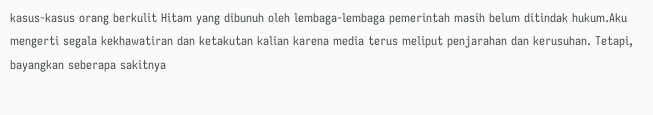kasus-kasus orang berkulit Hitam yang dibunuh oleh lembaga-lembaga pemerintah masih belum ditindak hukum.Aku mengerti segala kekhawatiran dan ketakutan kalian karena media terus meliput penjarahan dan kerusuhan. Tetapi, bayangkan seberapa sakitnya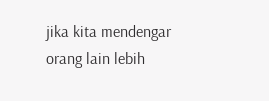jika kita mendengar orang lain lebih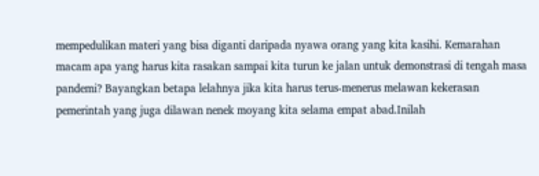mempedulikan materi yang bisa diganti daripada nyawa orang yang kita kasihi. Kemarahan macam apa yang harus kita rasakan sampai kita turun ke jalan untuk demonstrasi di tengah masa pandemi? Bayangkan betapa lelahnya jika kita harus terus-menerus melawan kekerasan pemerintah yang juga dilawan nenek moyang kita selama empat abad.Inilah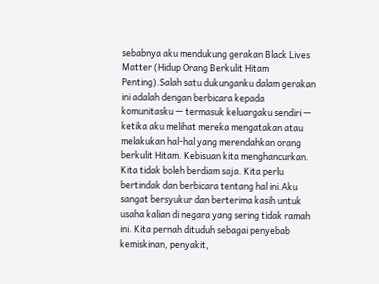sebabnya aku mendukung gerakan Black Lives Matter (Hidup Orang Berkulit Hitam Penting).Salah satu dukunganku dalam gerakan ini adalah dengan berbicara kepada komunitasku — termasuk keluargaku sendiri — ketika aku melihat mereka mengatakan atau melakukan hal-hal yang merendahkan orang berkulit Hitam. Kebisuan kita menghancurkan. Kita tidak boleh berdiam saja. Kita perlu bertindak dan berbicara tentang hal ini.Aku sangat bersyukur dan berterima kasih untuk usaha kalian di negara yang sering tidak ramah ini. Kita pernah dituduh sebagai penyebab kemiskinan, penyakit,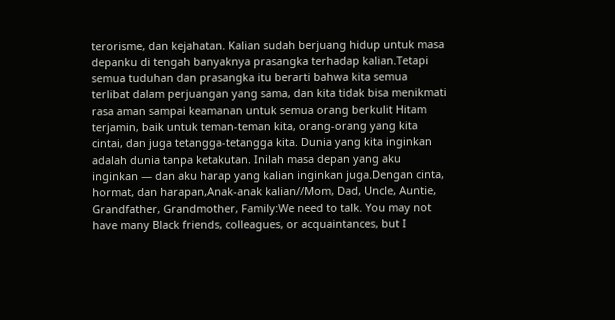terorisme, dan kejahatan. Kalian sudah berjuang hidup untuk masa depanku di tengah banyaknya prasangka terhadap kalian.Tetapi semua tuduhan dan prasangka itu berarti bahwa kita semua terlibat dalam perjuangan yang sama, dan kita tidak bisa menikmati rasa aman sampai keamanan untuk semua orang berkulit Hitam terjamin, baik untuk teman-teman kita, orang-orang yang kita cintai, dan juga tetangga-tetangga kita. Dunia yang kita inginkan adalah dunia tanpa ketakutan. Inilah masa depan yang aku inginkan — dan aku harap yang kalian inginkan juga.Dengan cinta, hormat, dan harapan,Anak-anak kalian//Mom, Dad, Uncle, Auntie, Grandfather, Grandmother, Family:We need to talk. You may not have many Black friends, colleagues, or acquaintances, but I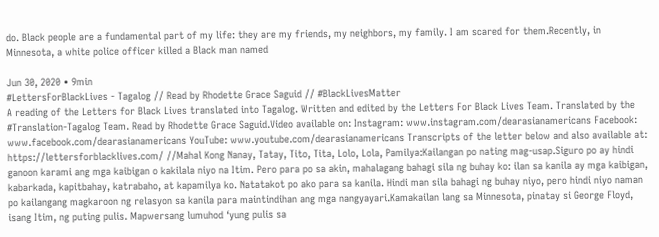do. Black people are a fundamental part of my life: they are my friends, my neighbors, my family. I am scared for them.Recently, in Minnesota, a white police officer killed a Black man named

Jun 30, 2020 • 9min
#LettersForBlackLives - Tagalog // Read by Rhodette Grace Saguid // #BlackLivesMatter
A reading of the Letters for Black Lives translated into Tagalog. Written and edited by the Letters For Black Lives Team. Translated by the #Translation-Tagalog Team. Read by Rhodette Grace Saguid.Video available on: Instagram: www.instagram.com/dearasianamericans Facebook: www.facebook.com/dearasianamericans YouTube: www.youtube.com/dearasianamericans Transcripts of the letter below and also available at: https://lettersforblacklives.com/ //Mahal Kong Nanay, Tatay, Tito, Tita, Lolo, Lola, Pamilya:Kailangan po nating mag-usap.Siguro po ay hindi ganoon karami ang mga kaibigan o kakilala niyo na Itim. Pero para po sa akin, mahalagang bahagi sila ng buhay ko: ilan sa kanila ay mga kaibigan, kabarkada, kapitbahay, katrabaho, at kapamilya ko. Natatakot po ako para sa kanila. Hindi man sila bahagi ng buhay niyo, pero hindi niyo naman po kailangang magkaroon ng relasyon sa kanila para maintindihan ang mga nangyayari.Kamakailan lang sa Minnesota, pinatay si George Floyd, isang Itim, ng puting pulis. Mapwersang lumuhod ‘yung pulis sa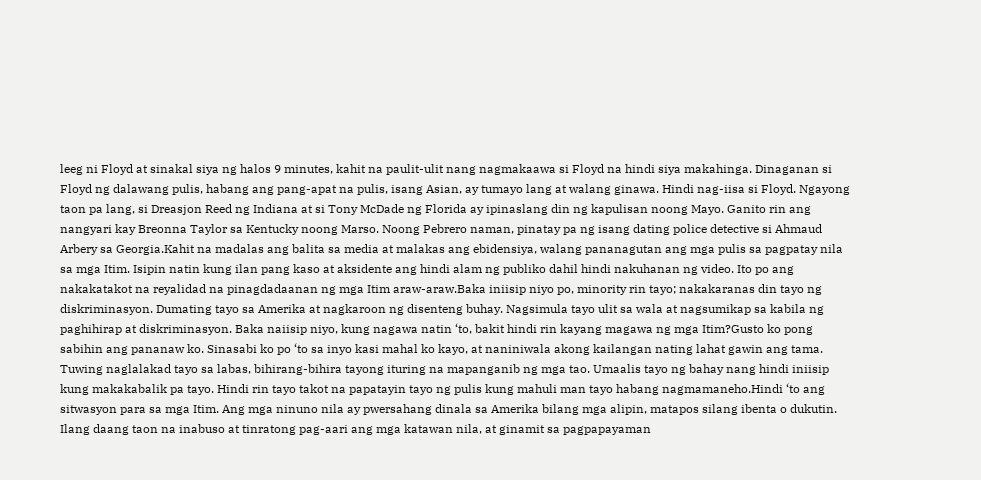leeg ni Floyd at sinakal siya ng halos 9 minutes, kahit na paulit-ulit nang nagmakaawa si Floyd na hindi siya makahinga. Dinaganan si Floyd ng dalawang pulis, habang ang pang-apat na pulis, isang Asian, ay tumayo lang at walang ginawa. Hindi nag-iisa si Floyd. Ngayong taon pa lang, si Dreasjon Reed ng Indiana at si Tony McDade ng Florida ay ipinaslang din ng kapulisan noong Mayo. Ganito rin ang nangyari kay Breonna Taylor sa Kentucky noong Marso. Noong Pebrero naman, pinatay pa ng isang dating police detective si Ahmaud Arbery sa Georgia.Kahit na madalas ang balita sa media at malakas ang ebidensiya, walang pananagutan ang mga pulis sa pagpatay nila sa mga Itim. Isipin natin kung ilan pang kaso at aksidente ang hindi alam ng publiko dahil hindi nakuhanan ng video. Ito po ang nakakatakot na reyalidad na pinagdadaanan ng mga Itim araw-araw.Baka iniisip niyo po, minority rin tayo; nakakaranas din tayo ng diskriminasyon. Dumating tayo sa Amerika at nagkaroon ng disenteng buhay. Nagsimula tayo ulit sa wala at nagsumikap sa kabila ng paghihirap at diskriminasyon. Baka naiisip niyo, kung nagawa natin ‘to, bakit hindi rin kayang magawa ng mga Itim?Gusto ko pong sabihin ang pananaw ko. Sinasabi ko po ‘to sa inyo kasi mahal ko kayo, at naniniwala akong kailangan nating lahat gawin ang tama. Tuwing naglalakad tayo sa labas, bihirang-bihira tayong ituring na mapanganib ng mga tao. Umaalis tayo ng bahay nang hindi iniisip kung makakabalik pa tayo. Hindi rin tayo takot na papatayin tayo ng pulis kung mahuli man tayo habang nagmamaneho.Hindi ‘to ang sitwasyon para sa mga Itim. Ang mga ninuno nila ay pwersahang dinala sa Amerika bilang mga alipin, matapos silang ibenta o dukutin. Ilang daang taon na inabuso at tinratong pag-aari ang mga katawan nila, at ginamit sa pagpapayaman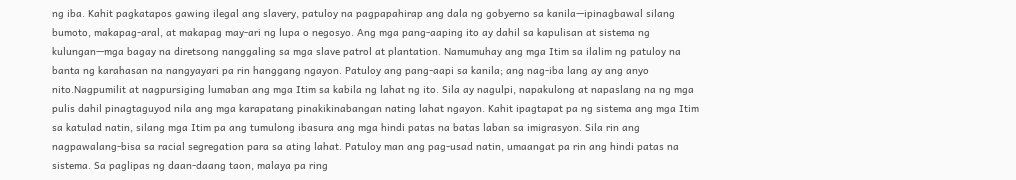ng iba. Kahit pagkatapos gawing ilegal ang slavery, patuloy na pagpapahirap ang dala ng gobyerno sa kanila—ipinagbawal silang bumoto, makapag-aral, at makapag may-ari ng lupa o negosyo. Ang mga pang-aaping ito ay dahil sa kapulisan at sistema ng kulungan—mga bagay na diretsong nanggaling sa mga slave patrol at plantation. Namumuhay ang mga Itim sa ilalim ng patuloy na banta ng karahasan na nangyayari pa rin hanggang ngayon. Patuloy ang pang-aapi sa kanila; ang nag-iba lang ay ang anyo nito.Nagpumilit at nagpursiging lumaban ang mga Itim sa kabila ng lahat ng ito. Sila ay nagulpi, napakulong at napaslang na ng mga pulis dahil pinagtaguyod nila ang mga karapatang pinakikinabangan nating lahat ngayon. Kahit ipagtapat pa ng sistema ang mga Itim sa katulad natin, silang mga Itim pa ang tumulong ibasura ang mga hindi patas na batas laban sa imigrasyon. Sila rin ang nagpawalang-bisa sa racial segregation para sa ating lahat. Patuloy man ang pag-usad natin, umaangat pa rin ang hindi patas na sistema. Sa paglipas ng daan-daang taon, malaya pa ring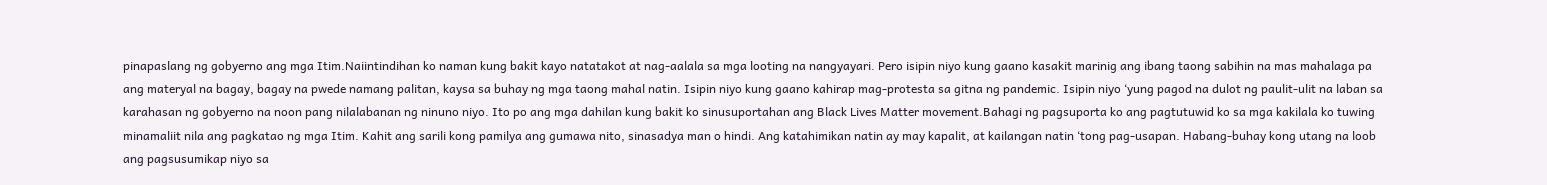pinapaslang ng gobyerno ang mga Itim.Naiintindihan ko naman kung bakit kayo natatakot at nag-aalala sa mga looting na nangyayari. Pero isipin niyo kung gaano kasakit marinig ang ibang taong sabihin na mas mahalaga pa ang materyal na bagay, bagay na pwede namang palitan, kaysa sa buhay ng mga taong mahal natin. Isipin niyo kung gaano kahirap mag-protesta sa gitna ng pandemic. Isipin niyo ‘yung pagod na dulot ng paulit-ulit na laban sa karahasan ng gobyerno na noon pang nilalabanan ng ninuno niyo. Ito po ang mga dahilan kung bakit ko sinusuportahan ang Black Lives Matter movement.Bahagi ng pagsuporta ko ang pagtutuwid ko sa mga kakilala ko tuwing minamaliit nila ang pagkatao ng mga Itim. Kahit ang sarili kong pamilya ang gumawa nito, sinasadya man o hindi. Ang katahimikan natin ay may kapalit, at kailangan natin ‘tong pag-usapan. Habang-buhay kong utang na loob ang pagsusumikap niyo sa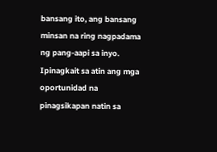bansang ito, ang bansang minsan na ring nagpadama ng pang-aapi sa inyo. Ipinagkait sa atin ang mga oportunidad na pinagsikapan natin sa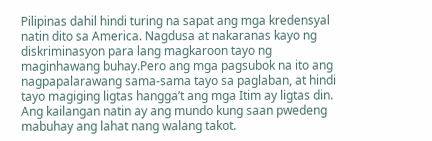Pilipinas dahil hindi turing na sapat ang mga kredensyal natin dito sa America. Nagdusa at nakaranas kayo ng diskriminasyon para lang magkaroon tayo ng maginhawang buhay.Pero ang mga pagsubok na ito ang nagpapalarawang sama-sama tayo sa paglaban, at hindi tayo magiging ligtas hangga’t ang mga Itim ay ligtas din. Ang kailangan natin ay ang mundo kung saan pwedeng mabuhay ang lahat nang walang takot.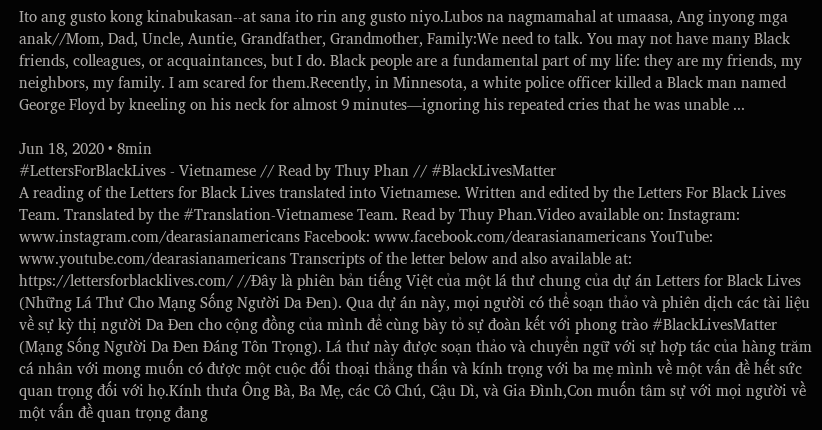Ito ang gusto kong kinabukasan--at sana ito rin ang gusto niyo.Lubos na nagmamahal at umaasa, Ang inyong mga anak//Mom, Dad, Uncle, Auntie, Grandfather, Grandmother, Family:We need to talk. You may not have many Black friends, colleagues, or acquaintances, but I do. Black people are a fundamental part of my life: they are my friends, my neighbors, my family. I am scared for them.Recently, in Minnesota, a white police officer killed a Black man named George Floyd by kneeling on his neck for almost 9 minutes—ignoring his repeated cries that he was unable ...

Jun 18, 2020 • 8min
#LettersForBlackLives - Vietnamese // Read by Thuy Phan // #BlackLivesMatter
A reading of the Letters for Black Lives translated into Vietnamese. Written and edited by the Letters For Black Lives Team. Translated by the #Translation-Vietnamese Team. Read by Thuy Phan.Video available on: Instagram: www.instagram.com/dearasianamericans Facebook: www.facebook.com/dearasianamericans YouTube: www.youtube.com/dearasianamericans Transcripts of the letter below and also available at: https://lettersforblacklives.com/ //Đây là phiên bản tiếng Việt của một lá thư chung của dự án Letters for Black Lives (Những Lá Thư Cho Mạng Sống Người Da Đen). Qua dự án này, mọi người có thể soạn thảo và phiên dịch các tài liệu về sự kỳ thị người Da Đen cho cộng đồng của mình để cùng bày tỏ sự đoàn kết với phong trào #BlackLivesMatter (Mạng Sống Người Da Đen Đáng Tôn Trọng). Lá thư này được soạn thảo và chuyển ngữ với sự hợp tác của hàng trăm cá nhân với mong muốn có được một cuộc đối thoại thẳng thắn và kính trọng với ba mẹ mình về một vấn đề hết sức quan trọng đối với họ.Kính thưa Ông Bà, Ba Mẹ, các Cô Chú, Cậu Dì, và Gia Đình,Con muốn tâm sự với mọi người về một vấn đề quan trọng đang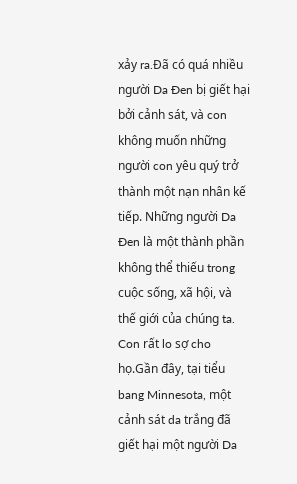xảy ra.Đã có quá nhiều người Da Đen bị giết hại bởi cảnh sát, và con không muốn những người con yêu quý trở thành một nạn nhân kế tiếp. Những người Da Đen là một thành phần không thể thiếu trong cuộc sống, xã hội, và thế giới của chúng ta. Con rất lo sợ cho họ.Gần đây, tại tiểu bang Minnesota, một cảnh sát da trắng đã giết hại một người Da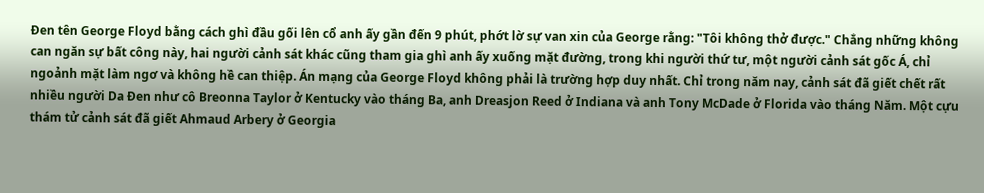Đen tên George Floyd bằng cách ghì đầu gối lên cổ anh ấy gần đến 9 phút, phớt lờ sự van xin của George rằng: "Tôi không thở được." Chẳng những không can ngăn sự bất công này, hai người cảnh sát khác cũng tham gia ghì anh ấy xuống mặt đường, trong khi người thứ tư, một người cảnh sát gốc Á, chỉ ngoảnh mặt làm ngơ và không hề can thiệp. Án mạng của George Floyd không phải là trường hợp duy nhất. Chỉ trong năm nay, cảnh sát đã giết chết rất nhiều người Da Đen như cô Breonna Taylor ở Kentucky vào tháng Ba, anh Dreasjon Reed ở Indiana và anh Tony McDade ở Florida vào tháng Năm. Một cựu thám tử cảnh sát đã giết Ahmaud Arbery ở Georgia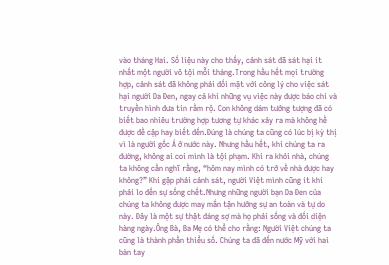vào tháng Hai. Số liệu này cho thấy, cảnh sát đã sát hại ít nhất một người vô tội mỗi tháng.Trong hầu hết mọi trường hợp, cảnh sát đã không phải đối mặt với công lý cho việc sát hại người Da Đen, ngay cả khi những vụ việc này được báo chí và truyền hình đưa tin rầm rộ. Con không dám tưởng tượng đã có biết bao nhiêu trường hợp tương tự khác xảy ra mà không hề được đề cập hay biết đến.Đúng là chúng ta cũng có lúc bị kỳ thị vì là người gốc Á ở nước này. Nhưng hầu hết, khi chúng ta ra đường, không ai coi mình là tội phạm. Khi ra khỏi nhà, chúng ta không cần nghĩ rằng, “hôm nay mình có trở về nhà được hay không?” Khi gặp phải cảnh sát, người Việt mình cũng ít khi phải lo đến sự sống chết.Nhưng những người bạn Da Đen của chúng ta không được may mắn tận hưởng sự an toàn và tự do này. Đây là một sự thật đáng sợ mà họ phải sống và đối diện hàng ngày.Ông Bà, Ba Mẹ có thể cho rằng: Người Việt chúng ta cũng là thành phần thiểu số. Chúng ta đã đến nước Mỹ với hai bàn tay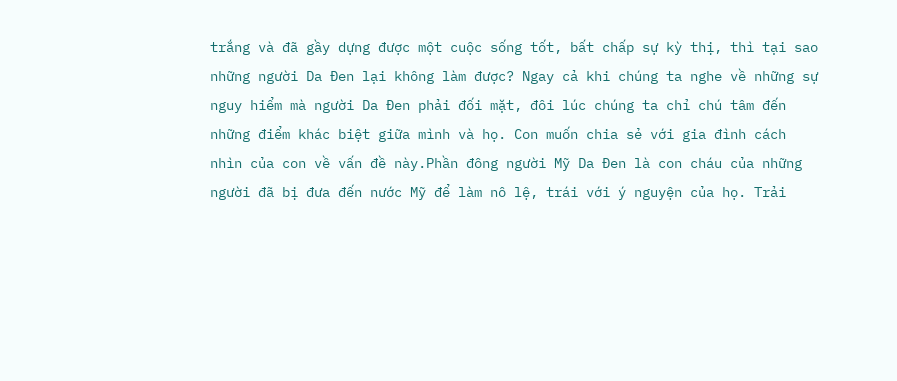trắng và đã gầy dựng được một cuộc sống tốt, bất chấp sự kỳ thị, thì tại sao những người Da Đen lại không làm được? Ngay cả khi chúng ta nghe về những sự nguy hiểm mà người Da Đen phải đối mặt, đôi lúc chúng ta chỉ chú tâm đến những điểm khác biệt giữa mình và họ. Con muốn chia sẻ với gia đình cách nhìn của con về vấn đề này.Phần đông người Mỹ Da Đen là con cháu của những người đã bị đưa đến nước Mỹ để làm nô lệ, trái với ý nguyện của họ. Trải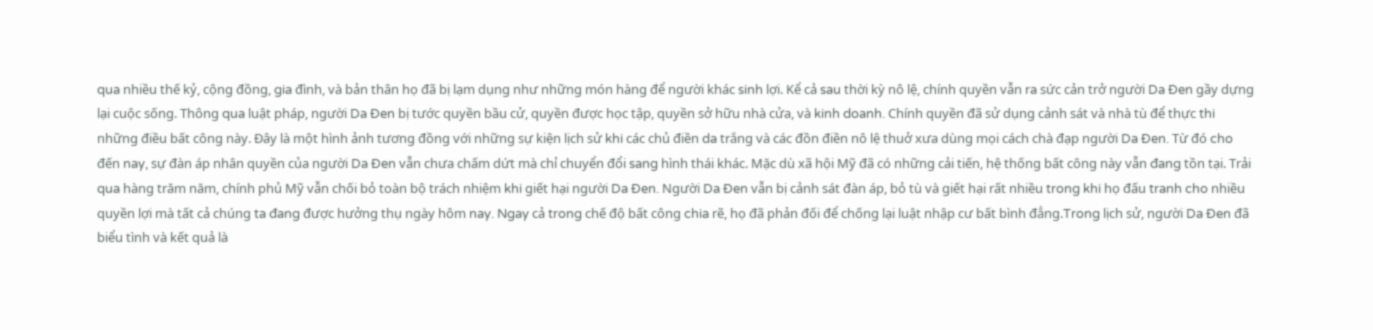qua nhiều thế kỷ, cộng đồng, gia đình, và bản thân họ đã bị lạm dụng như những món hàng để người khác sinh lợi. Kể cả sau thời kỳ nô lệ, chính quyền vẫn ra sức cản trở người Da Đen gầy dựng lại cuộc sống. Thông qua luật pháp, người Da Đen bị tước quyền bầu cử, quyền được học tập, quyền sở hữu nhà cửa, và kinh doanh. Chính quyền đã sử dụng cảnh sát và nhà tù để thực thi những điều bất công này. Đây là một hình ảnh tương đồng với những sự kiện lịch sử khi các chủ điền da trắng và các đồn điền nô lệ thuở xưa dùng mọi cách chà đạp người Da Đen. Từ đó cho đến nay, sự đàn áp nhân quyền của người Da Đen vẫn chưa chấm dứt mà chỉ chuyển đổi sang hình thái khác. Mặc dù xã hội Mỹ đã có những cải tiến, hệ thống bất công này vẫn đang tồn tại. Trải qua hàng trăm năm, chính phủ Mỹ vẫn chối bỏ toàn bộ trách nhiệm khi giết hại người Da Đen. Người Da Đen vẫn bị cảnh sát đàn áp, bỏ tù và giết hại rất nhiều trong khi họ đấu tranh cho nhiều quyền lợi mà tất cả chúng ta đang được hưởng thụ ngày hôm nay. Ngay cả trong chế độ bất công chia rẽ, họ đã phản đối để chống lại luật nhập cư bất bình đẳng.Trong lịch sử, người Da Đen đã biểu tình và kết quả là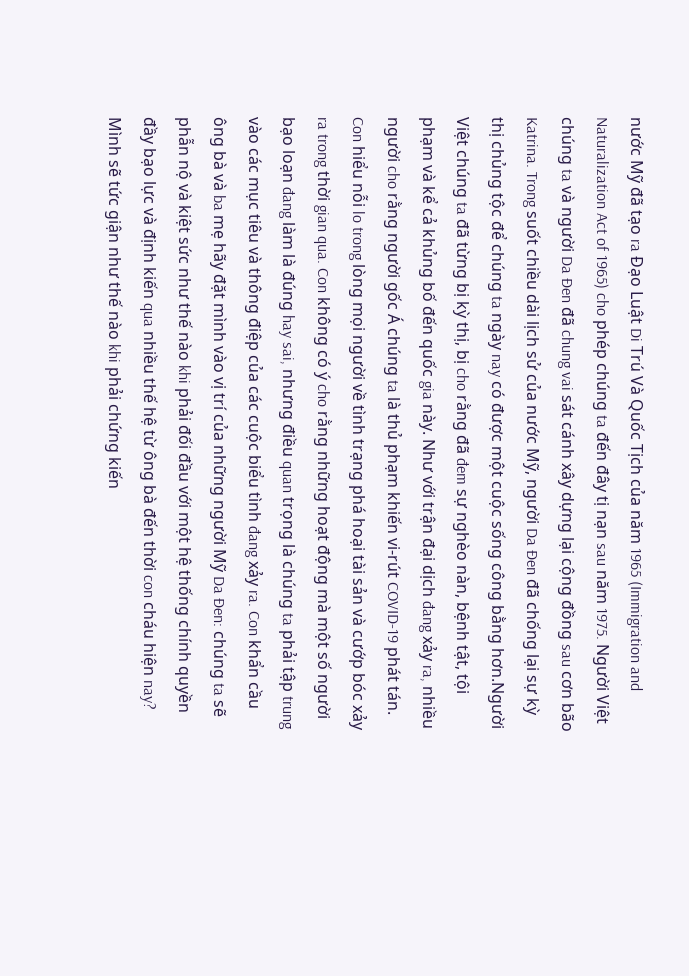nước Mỹ đã tạo ra Đạo Luật Di Trú Và Quốc Tịch của năm 1965 (Immigration and Naturalization Act of 1965) cho phép chúng ta đến đây tị nạn sau năm 1975. Người Việt chúng ta và người Da Đen đã chung vai sát cánh xây dựng lại cộng đồng sau cơn bão Katrina. Trong suốt chiều dài lịch sử của nước Mỹ, người Da Đen đã chống lại sự kỳ thị chủng tộc để chúng ta ngày nay có được một cuộc sống công bằng hơn.Người Việt chúng ta đã từng bị kỳ thị, bị cho rằng đã đem sự nghèo nàn, bệnh tật, tội phạm và kể cả khủng bố đến quốc gia này. Như với trận đại dịch đang xảy ra, nhiều người cho rằng người gốc Á chúng ta là thủ phạm khiến vi-rút COVID-19 phát tán. Con hiểu nỗi lo trong lòng mọi người về tình trạng phá hoại tài sản và cướp bóc xảy ra trong thời gian qua. Con không có ý cho rằng những hoạt động mà một số người bạo loạn đang làm là đúng hay sai, nhưng điều quan trọng là chúng ta phải tập trung vào các mục tiêu và thông điệp của các cuộc biểu tình đang xảy ra. Con khẩn cầu ông bà và ba mẹ hãy đặt mình vào vị trí của những người Mỹ Da Đen: chúng ta sẽ phẫn nộ và kiệt sức như thế nào khi phải đối đầu với một hệ thống chính quyền đầy bạo lực và định kiến qua nhiều thế hệ từ ông bà đến thời con cháu hiện nay? Mình sẽ tức giận như thế nào khi phải chứng kiến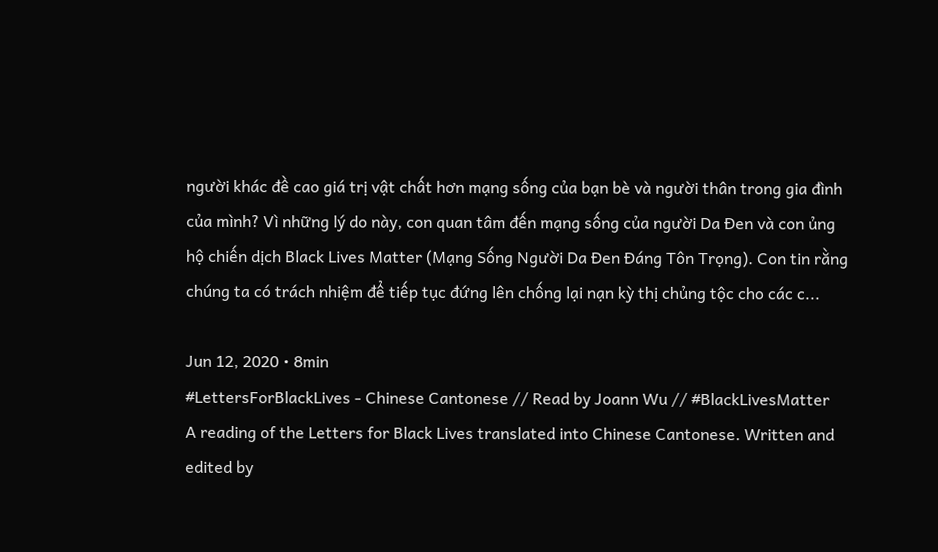người khác đề cao giá trị vật chất hơn mạng sống của bạn bè và người thân trong gia đình của mình? Vì những lý do này, con quan tâm đến mạng sống của người Da Đen và con ủng hộ chiến dịch Black Lives Matter (Mạng Sống Người Da Đen Đáng Tôn Trọng). Con tin rằng chúng ta có trách nhiệm để tiếp tục đứng lên chống lại nạn kỳ thị chủng tộc cho các c...

Jun 12, 2020 • 8min
#LettersForBlackLives - Chinese Cantonese // Read by Joann Wu // #BlackLivesMatter
A reading of the Letters for Black Lives translated into Chinese Cantonese. Written and edited by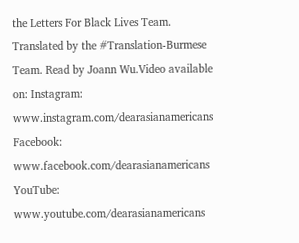the Letters For Black Lives Team. Translated by the #Translation-Burmese Team. Read by Joann Wu.Video available on: Instagram: www.instagram.com/dearasianamericans Facebook: www.facebook.com/dearasianamericans YouTube: www.youtube.com/dearasianamericans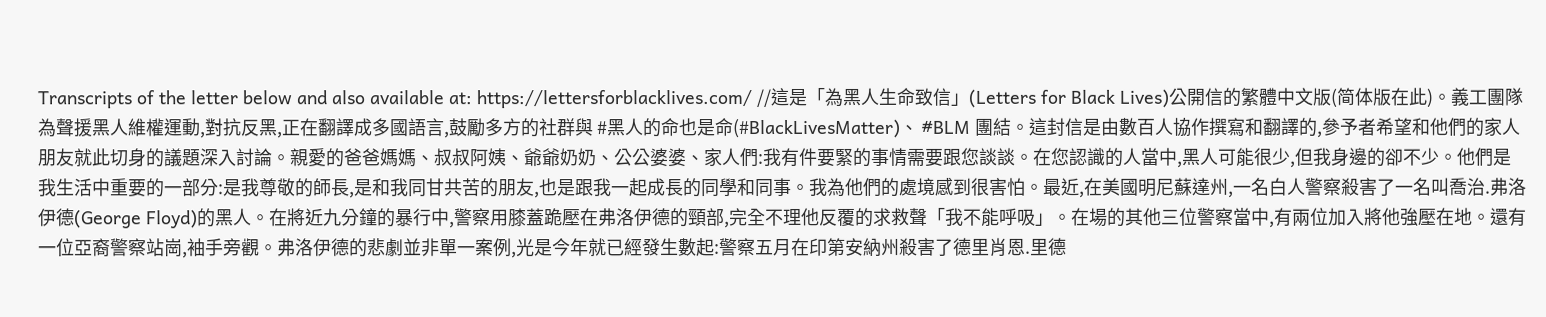Transcripts of the letter below and also available at: https://lettersforblacklives.com/ //這是「為黑人生命致信」(Letters for Black Lives)公開信的繁體中文版(简体版在此)。義工團隊為聲援黑人維權運動,對抗反黑,正在翻譯成多國語言,鼓勵多方的社群與 #黑人的命也是命(#BlackLivesMatter)、 #BLM 團結。這封信是由數百人協作撰寫和翻譯的,參予者希望和他們的家人朋友就此切身的議題深入討論。親愛的爸爸媽媽、叔叔阿姨、爺爺奶奶、公公婆婆、家人們:我有件要緊的事情需要跟您談談。在您認識的人當中,黑人可能很少,但我身邊的卻不少。他們是我生活中重要的一部分:是我尊敬的師長,是和我同甘共苦的朋友,也是跟我一起成長的同學和同事。我為他們的處境感到很害怕。最近,在美國明尼蘇達州,一名白人警察殺害了一名叫喬治.弗洛伊德(George Floyd)的黑人。在將近九分鐘的暴行中,警察用膝蓋跪壓在弗洛伊德的頸部,完全不理他反覆的求救聲「我不能呼吸」。在場的其他三位警察當中,有兩位加入將他強壓在地。還有一位亞裔警察站崗,袖手旁觀。弗洛伊德的悲劇並非單一案例,光是今年就已經發生數起:警察五月在印第安納州殺害了德里肖恩.里德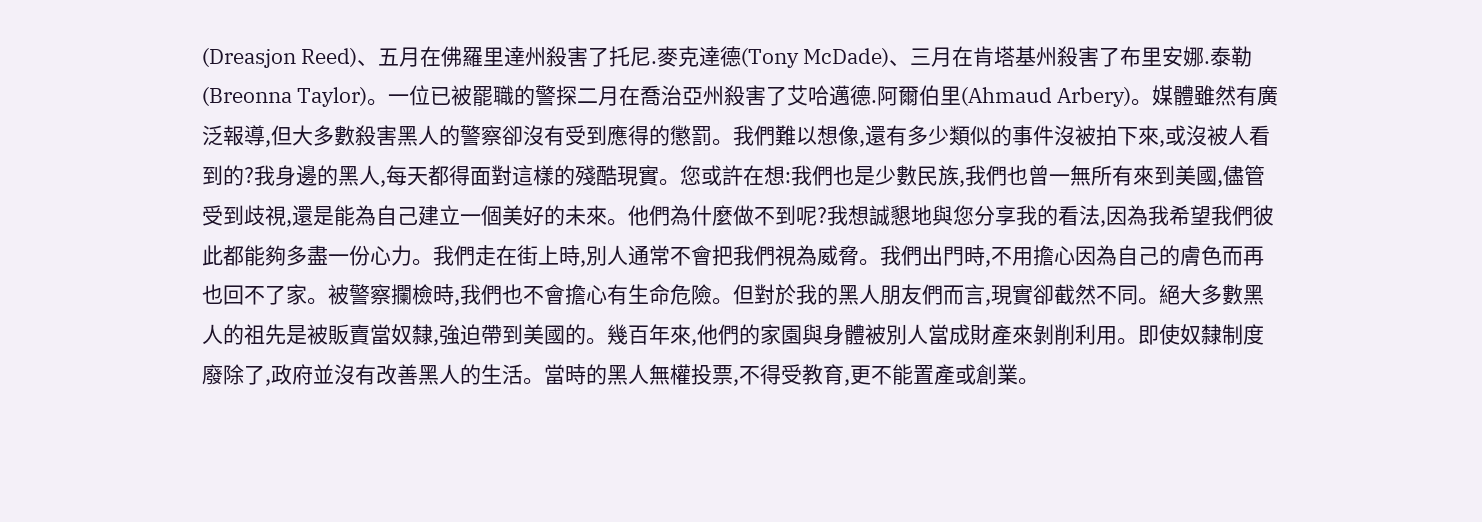(Dreasjon Reed)、五月在佛羅里達州殺害了托尼.麥克達德(Tony McDade)、三月在肯塔基州殺害了布里安娜.泰勒(Breonna Taylor)。一位已被罷職的警探二月在喬治亞州殺害了艾哈邁德.阿爾伯里(Ahmaud Arbery)。媒體雖然有廣泛報導,但大多數殺害黑人的警察卻沒有受到應得的懲罰。我們難以想像,還有多少類似的事件沒被拍下來,或沒被人看到的?我身邊的黑人,每天都得面對這樣的殘酷現實。您或許在想:我們也是少數民族,我們也曾一無所有來到美國,儘管受到歧視,還是能為自己建立一個美好的未來。他們為什麼做不到呢?我想誠懇地與您分享我的看法,因為我希望我們彼此都能夠多盡一份心力。我們走在街上時,別人通常不會把我們視為威脅。我們出門時,不用擔心因為自己的膚色而再也回不了家。被警察攔檢時,我們也不會擔心有生命危險。但對於我的黑人朋友們而言,現實卻截然不同。絕大多數黑人的祖先是被販賣當奴隸,強迫帶到美國的。幾百年來,他們的家園與身體被別人當成財產來剝削利用。即使奴隸制度廢除了,政府並沒有改善黑人的生活。當時的黑人無權投票,不得受教育,更不能置產或創業。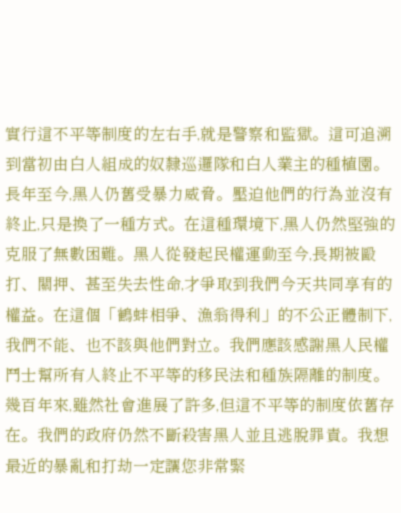實行這不平等制度的左右手,就是警察和監獄。這可追溯到當初由白人組成的奴隸巡邏隊和白人業主的種植園。長年至今,黑人仍舊受暴力威脅。壓迫他們的行為並沒有終止,只是換了一種方式。在這種環境下,黑人仍然堅強的克服了無數困難。黑人從發起民權運動至今,長期被毆打、關押、甚至失去性命,才爭取到我們今天共同享有的權益。在這個「鶴蚌相爭、漁翁得利」的不公正體制下,我們不能、也不該與他們對立。我們應該感謝黑人民權鬥士幫所有人終止不平等的移民法和種族隔離的制度。幾百年來,雖然社會進展了許多,但這不平等的制度依舊存在。我們的政府仍然不斷殺害黑人並且逃脫罪責。我想最近的暴亂和打劫一定讓您非常緊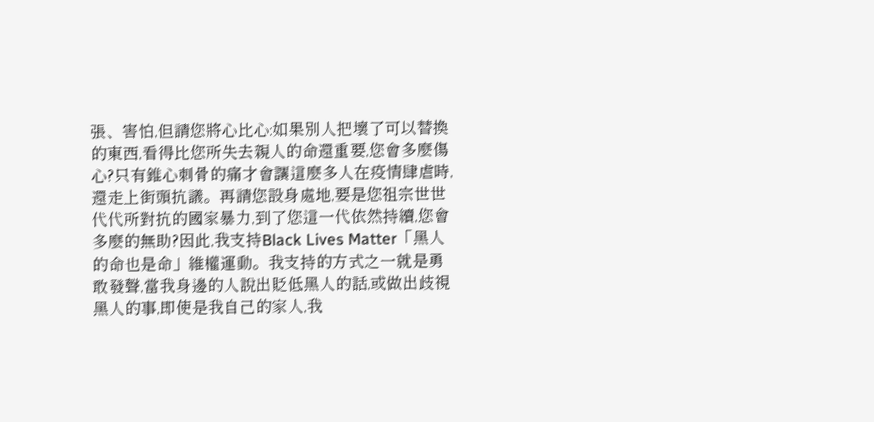張、害怕,但請您將心比心:如果別人把壞了可以替換的東西,看得比您所失去親人的命還重要,您會多麼傷心?只有錐心刺骨的痛才會讓這麼多人在疫情肆虐時,還走上街頭抗議。再請您設身處地,要是您祖宗世世代代所對抗的國家暴力,到了您這一代依然持續,您會多麼的無助?因此,我支持Black Lives Matter「黑人的命也是命」維權運動。我支持的方式之一就是勇敢發聲,當我身邊的人說出貶低黑人的話,或做出歧視黑人的事,即使是我自己的家人,我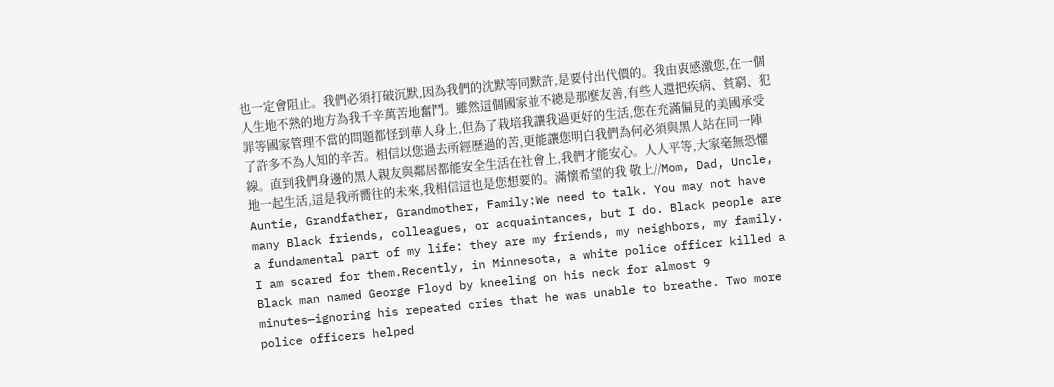也一定會阻止。我們必須打破沉默,因為我們的沈默等同默許,是要付出代價的。我由衷感激您,在一個人生地不熟的地方為我千辛萬苦地奮鬥。雖然這個國家並不總是那麼友善,有些人還把疾病、貧窮、犯罪等國家管理不當的問題都怪到華人身上,但為了栽培我讓我過更好的生活,您在充滿偏見的美國承受了許多不為人知的辛苦。相信以您過去所經歷過的苦,更能讓您明白我們為何必須與黑人站在同一陣線。直到我們身邊的黑人親友與鄰居都能安全生活在社會上,我們才能安心。人人平等,大家毫無恐懼地一起生活,這是我所嚮往的未來,我相信這也是您想要的。滿懷希望的我 敬上//Mom, Dad, Uncle, Auntie, Grandfather, Grandmother, Family:We need to talk. You may not have many Black friends, colleagues, or acquaintances, but I do. Black people are a fundamental part of my life: they are my friends, my neighbors, my family. I am scared for them.Recently, in Minnesota, a white police officer killed a Black man named George Floyd by kneeling on his neck for almost 9 minutes—ignoring his repeated cries that he was unable to breathe. Two more police officers helped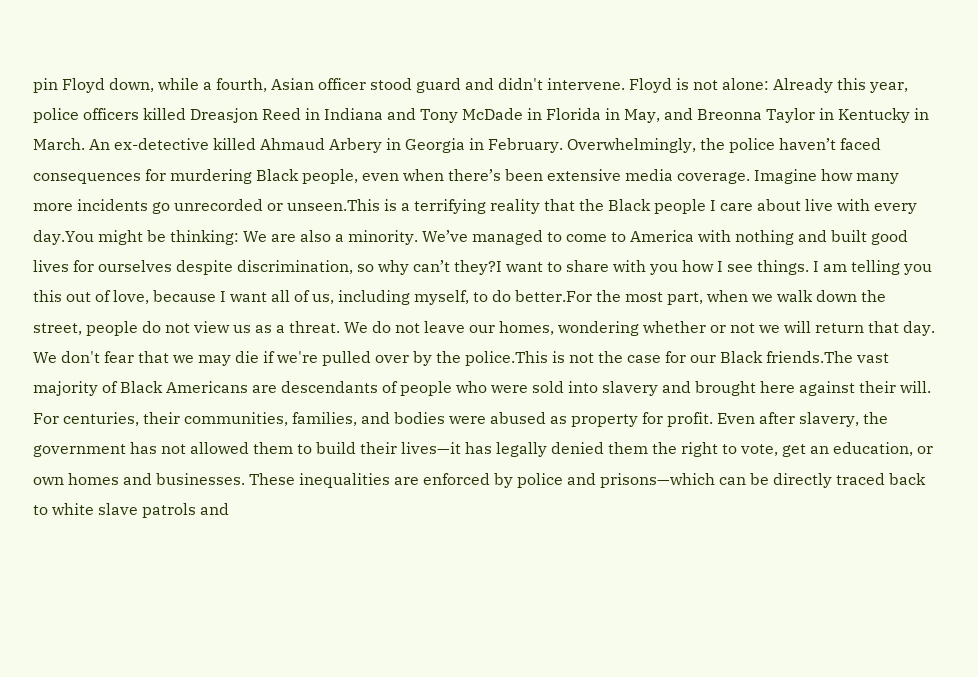pin Floyd down, while a fourth, Asian officer stood guard and didn't intervene. Floyd is not alone: Already this year, police officers killed Dreasjon Reed in Indiana and Tony McDade in Florida in May, and Breonna Taylor in Kentucky in March. An ex-detective killed Ahmaud Arbery in Georgia in February. Overwhelmingly, the police haven’t faced consequences for murdering Black people, even when there’s been extensive media coverage. Imagine how many more incidents go unrecorded or unseen.This is a terrifying reality that the Black people I care about live with every day.You might be thinking: We are also a minority. We’ve managed to come to America with nothing and built good lives for ourselves despite discrimination, so why can’t they?I want to share with you how I see things. I am telling you this out of love, because I want all of us, including myself, to do better.For the most part, when we walk down the street, people do not view us as a threat. We do not leave our homes, wondering whether or not we will return that day. We don't fear that we may die if we're pulled over by the police.This is not the case for our Black friends.The vast majority of Black Americans are descendants of people who were sold into slavery and brought here against their will. For centuries, their communities, families, and bodies were abused as property for profit. Even after slavery, the government has not allowed them to build their lives—it has legally denied them the right to vote, get an education, or own homes and businesses. These inequalities are enforced by police and prisons—which can be directly traced back to white slave patrols and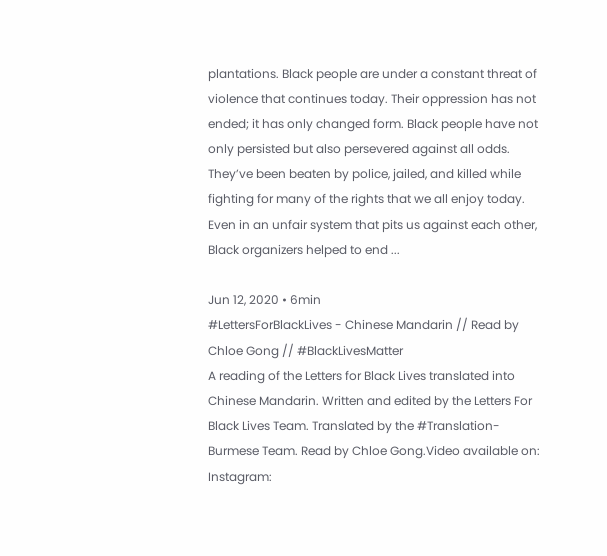plantations. Black people are under a constant threat of violence that continues today. Their oppression has not ended; it has only changed form. Black people have not only persisted but also persevered against all odds. They’ve been beaten by police, jailed, and killed while fighting for many of the rights that we all enjoy today. Even in an unfair system that pits us against each other, Black organizers helped to end ...

Jun 12, 2020 • 6min
#LettersForBlackLives - Chinese Mandarin // Read by Chloe Gong // #BlackLivesMatter
A reading of the Letters for Black Lives translated into Chinese Mandarin. Written and edited by the Letters For Black Lives Team. Translated by the #Translation-Burmese Team. Read by Chloe Gong.Video available on: Instagram: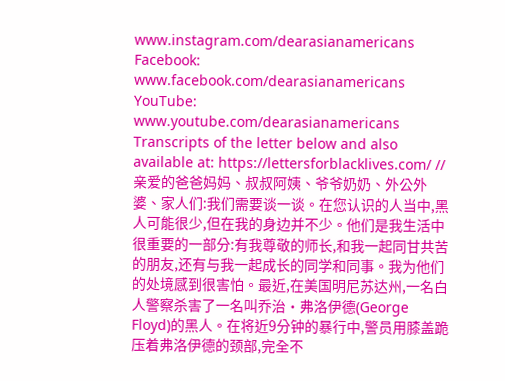www.instagram.com/dearasianamericans Facebook: www.facebook.com/dearasianamericans YouTube: www.youtube.com/dearasianamericans Transcripts of the letter below and also available at: https://lettersforblacklives.com/ //亲爱的爸爸妈妈、叔叔阿姨、爷爷奶奶、外公外婆、家人们:我们需要谈一谈。在您认识的人当中,黑人可能很少,但在我的身边并不少。他们是我生活中很重要的一部分:有我尊敬的师长,和我一起同甘共苦的朋友,还有与我一起成长的同学和同事。我为他们的处境感到很害怕。最近,在美国明尼苏达州,一名白人警察杀害了一名叫乔治·弗洛伊德(George Floyd)的黑人。在将近9分钟的暴行中,警员用膝盖跪压着弗洛伊德的颈部,完全不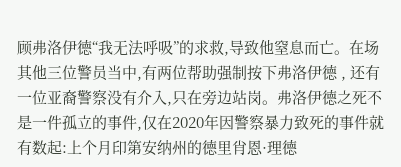顾弗洛伊德“我无法呼吸”的求救,导致他窒息而亡。在场其他三位警员当中,有两位帮助强制按下弗洛伊德 , 还有一位亚裔警察没有介入,只在旁边站岗。弗洛伊德之死不是一件孤立的事件,仅在2020年因警察暴力致死的事件就有数起:上个月印第安纳州的德里肖恩·理德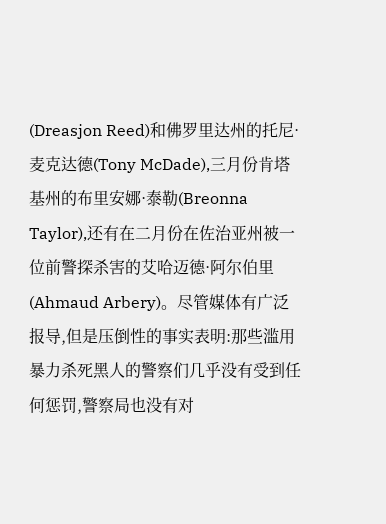(Dreasjon Reed)和佛罗里达州的托尼·麦克达德(Tony McDade),三月份肯塔基州的布里安娜·泰勒(Breonna Taylor),还有在二月份在佐治亚州被一位前警探杀害的艾哈迈德·阿尔伯里(Ahmaud Arbery)。尽管媒体有广泛报导,但是压倒性的事实表明:那些滥用暴力杀死黑人的警察们几乎没有受到任何惩罚,警察局也没有对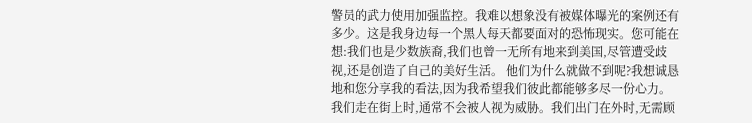警员的武力使用加强监控。我难以想象没有被媒体曝光的案例还有多少。这是我身边每一个黑人每天都要面对的恐怖现实。您可能在想:我们也是少数族裔,我们也曾一无所有地来到美国,尽管遭受歧视,还是创造了自己的美好生活。 他们为什么就做不到呢?我想诚恳地和您分享我的看法,因为我希望我们彼此都能够多尽一份心力。我们走在街上时,通常不会被人视为威胁。我们出门在外时,无需顾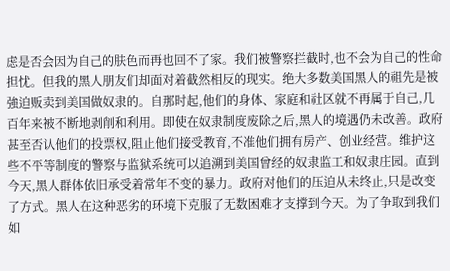虑是否会因为自己的肤色而再也回不了家。我们被警察拦截时,也不会为自己的性命担忧。但我的黑人朋友们却面对着截然相反的现实。绝大多数美国黑人的祖先是被強迫贩卖到美国做奴隶的。自那时起,他们的身体、家庭和社区就不再属于自己,几百年来被不断地剥削和利用。即使在奴隶制度废除之后,黑人的境遇仍未改善。政府甚至否认他们的投票权,阻止他们接受教育,不准他们拥有房产、创业经营。维护这些不平等制度的警察与监狱系统可以追溯到美国曾经的奴隶监工和奴隶庄园。直到今天,黑人群体依旧承受着常年不变的暴力。政府对他们的压迫从未终止,只是改变了方式。黑人在这种恶劣的环境下克服了无数困难才支撑到今天。为了争取到我们如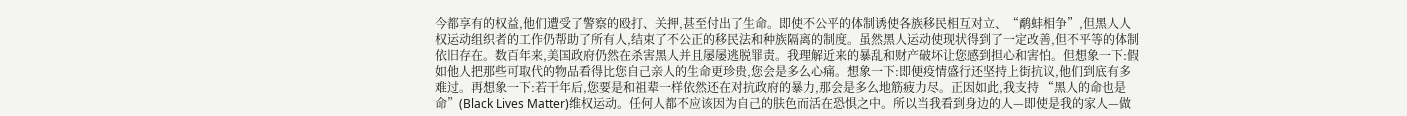今都享有的权益,他们遭受了警察的殴打、关押,甚至付出了生命。即使不公平的体制诱使各族移民相互对立、“鹬蚌相争”,但黑人人权运动组织者的工作仍帮助了所有人,结束了不公正的移民法和种族隔离的制度。虽然黑人运动使现状得到了一定改善,但不平等的体制依旧存在。数百年来,美国政府仍然在杀害黑人并且屡屡逃脱罪责。我理解近来的暴乱和财产破坏让您感到担心和害怕。但想象一下:假如他人把那些可取代的物品看得比您自己亲人的生命更珍贵,您会是多么心痛。想象一下:即便疫情盛行还坚持上街抗议,他们到底有多难过。再想象一下:若干年后,您要是和祖辈一样依然还在对抗政府的暴力,那会是多么地筋疲力尽。正因如此,我支持 “黑人的命也是命”(Black Lives Matter)维权运动。任何人都不应该因为自己的肤色而活在恐惧之中。所以当我看到身边的人—即使是我的家人—做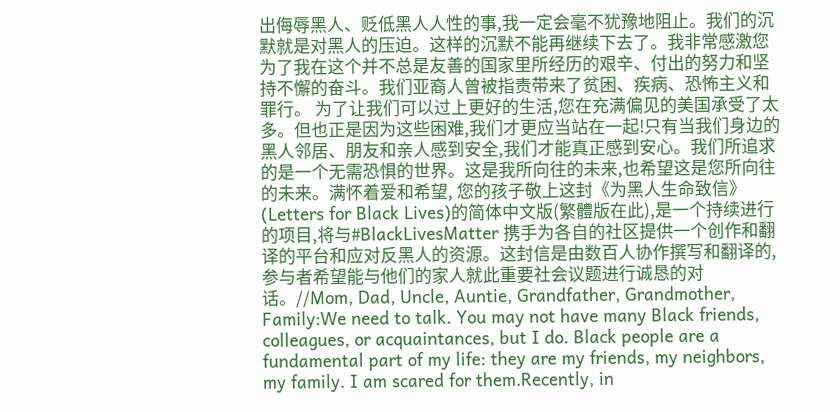出侮辱黑人、贬低黑人人性的事,我一定会毫不犹豫地阻止。我们的沉默就是对黑人的压迫。这样的沉默不能再继续下去了。我非常感激您为了我在这个并不总是友善的国家里所经历的艰辛、付出的努力和坚持不懈的奋斗。我们亚裔人曾被指责带来了贫困、疾病、恐怖主义和罪行。 为了让我们可以过上更好的生活,您在充满偏见的美国承受了太多。但也正是因为这些困难,我们才更应当站在一起!只有当我们身边的黑人邻居、朋友和亲人感到安全,我们才能真正感到安心。我们所追求的是一个无需恐惧的世界。这是我所向往的未来,也希望这是您所向往的未来。满怀着爱和希望, 您的孩子敬上这封《为黑人生命致信》(Letters for Black Lives)的简体中文版(繁體版在此),是一个持续进行的项目,将与#BlackLivesMatter 携手为各自的社区提供一个创作和翻译的平台和应对反黑人的资源。这封信是由数百人协作撰写和翻译的,参与者希望能与他们的家人就此重要社会议题进行诚恳的对话。//Mom, Dad, Uncle, Auntie, Grandfather, Grandmother, Family:We need to talk. You may not have many Black friends, colleagues, or acquaintances, but I do. Black people are a fundamental part of my life: they are my friends, my neighbors, my family. I am scared for them.Recently, in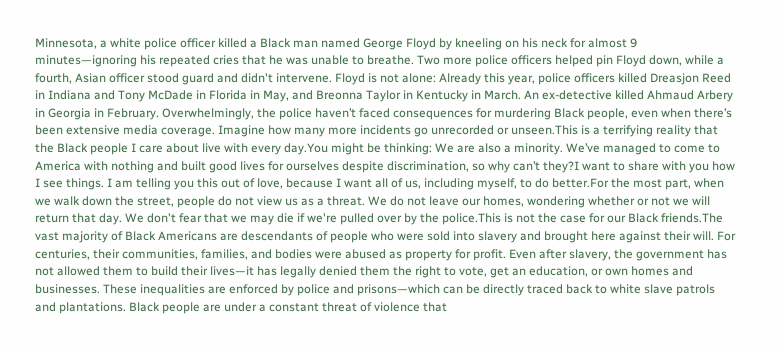Minnesota, a white police officer killed a Black man named George Floyd by kneeling on his neck for almost 9 minutes—ignoring his repeated cries that he was unable to breathe. Two more police officers helped pin Floyd down, while a fourth, Asian officer stood guard and didn't intervene. Floyd is not alone: Already this year, police officers killed Dreasjon Reed in Indiana and Tony McDade in Florida in May, and Breonna Taylor in Kentucky in March. An ex-detective killed Ahmaud Arbery in Georgia in February. Overwhelmingly, the police haven’t faced consequences for murdering Black people, even when there’s been extensive media coverage. Imagine how many more incidents go unrecorded or unseen.This is a terrifying reality that the Black people I care about live with every day.You might be thinking: We are also a minority. We’ve managed to come to America with nothing and built good lives for ourselves despite discrimination, so why can’t they?I want to share with you how I see things. I am telling you this out of love, because I want all of us, including myself, to do better.For the most part, when we walk down the street, people do not view us as a threat. We do not leave our homes, wondering whether or not we will return that day. We don't fear that we may die if we're pulled over by the police.This is not the case for our Black friends.The vast majority of Black Americans are descendants of people who were sold into slavery and brought here against their will. For centuries, their communities, families, and bodies were abused as property for profit. Even after slavery, the government has not allowed them to build their lives—it has legally denied them the right to vote, get an education, or own homes and businesses. These inequalities are enforced by police and prisons—which can be directly traced back to white slave patrols and plantations. Black people are under a constant threat of violence that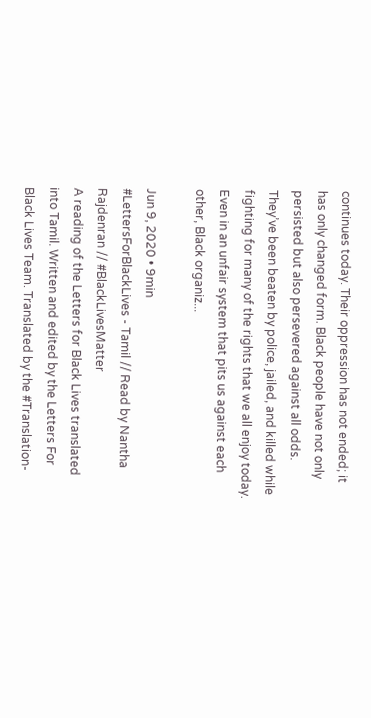continues today. Their oppression has not ended; it has only changed form. Black people have not only persisted but also persevered against all odds. They’ve been beaten by police, jailed, and killed while fighting for many of the rights that we all enjoy today. Even in an unfair system that pits us against each other, Black organiz...

Jun 9, 2020 • 9min
#LettersForBlackLives - Tamil // Read by Nantha Rajdenran // #BlackLivesMatter
A reading of the Letters for Black Lives translated into Tamil. Written and edited by the Letters For Black Lives Team. Translated by the #Translation-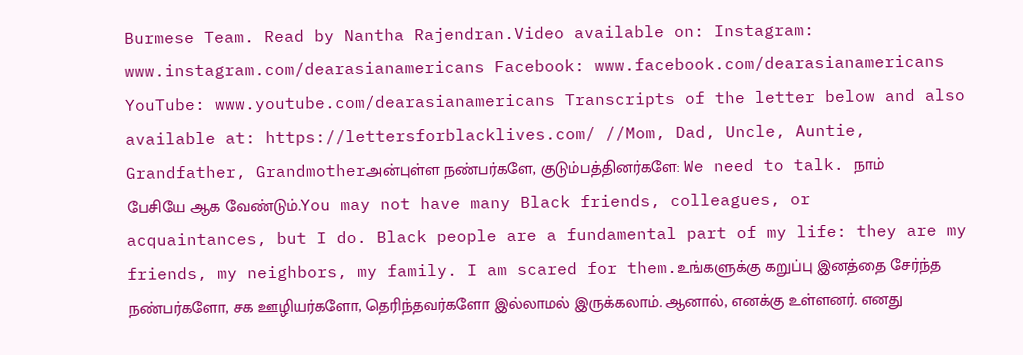Burmese Team. Read by Nantha Rajendran.Video available on: Instagram: www.instagram.com/dearasianamericans Facebook: www.facebook.com/dearasianamericans YouTube: www.youtube.com/dearasianamericans Transcripts of the letter below and also available at: https://lettersforblacklives.com/ //Mom, Dad, Uncle, Auntie, Grandfather, Grandmotherஅன்புள்ள நண்பர்களே, குடும்பத்தினர்களே: We need to talk. நாம் பேசியே ஆக வேண்டும்.You may not have many Black friends, colleagues, or acquaintances, but I do. Black people are a fundamental part of my life: they are my friends, my neighbors, my family. I am scared for them.உங்களுக்கு கறுப்பு இனத்தை சேர்ந்த நண்பர்களோ, சக ஊழியர்களோ, தெரிந்தவர்களோ இல்லாமல் இருக்கலாம். ஆனால், எனக்கு உள்ளனர். எனது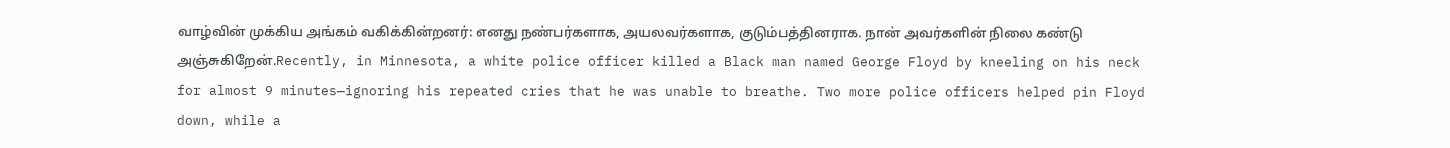வாழ்வின் முக்கிய அங்கம் வகிக்கின்றனர்: எனது நண்பர்களாக, அயலவர்களாக, குடும்பத்தினராக. நான் அவர்களின் நிலை கண்டு அஞ்சுகிறேன்.Recently, in Minnesota, a white police officer killed a Black man named George Floyd by kneeling on his neck for almost 9 minutes—ignoring his repeated cries that he was unable to breathe. Two more police officers helped pin Floyd down, while a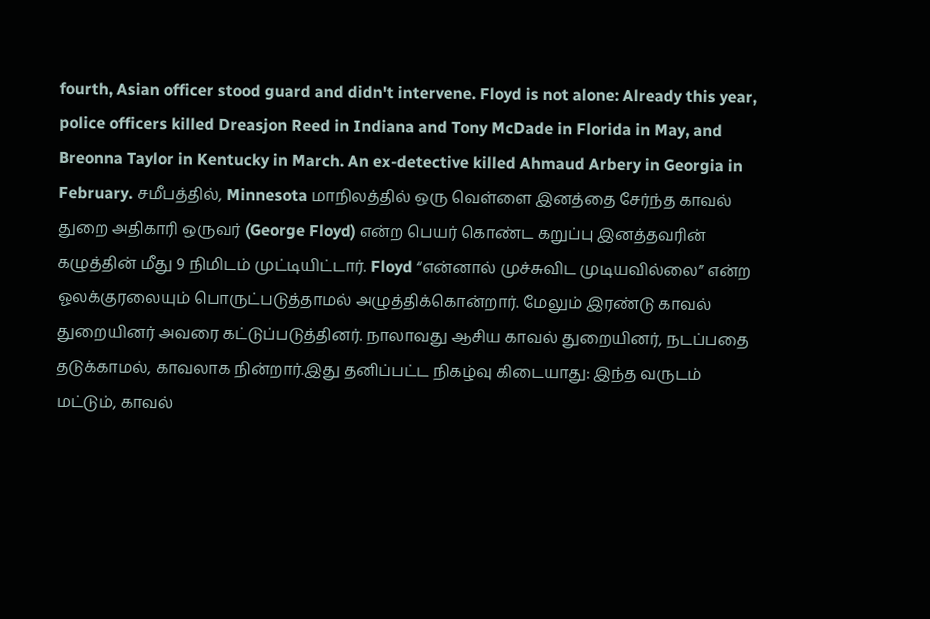fourth, Asian officer stood guard and didn't intervene. Floyd is not alone: Already this year, police officers killed Dreasjon Reed in Indiana and Tony McDade in Florida in May, and Breonna Taylor in Kentucky in March. An ex-detective killed Ahmaud Arbery in Georgia in February. சமீபத்தில், Minnesota மாநிலத்தில் ஒரு வெள்ளை இனத்தை சேர்ந்த காவல் துறை அதிகாரி ஒருவர் (George Floyd) என்ற பெயர் கொண்ட கறுப்பு இனத்தவரின் கழுத்தின் மீது 9 நிமிடம் முட்டியிட்டார். Floyd “என்னால் முச்சுவிட முடியவில்லை” என்ற ஓலக்குரலையும் பொருட்படுத்தாமல் அழுத்திக்கொன்றார். மேலும் இரண்டு காவல் துறையினர் அவரை கட்டுப்படுத்தினர். நாலாவது ஆசிய காவல் துறையினர், நடப்பதை தடுக்காமல், காவலாக நின்றார்.இது தனிப்பட்ட நிகழ்வு கிடையாது: இந்த வருடம் மட்டும், காவல்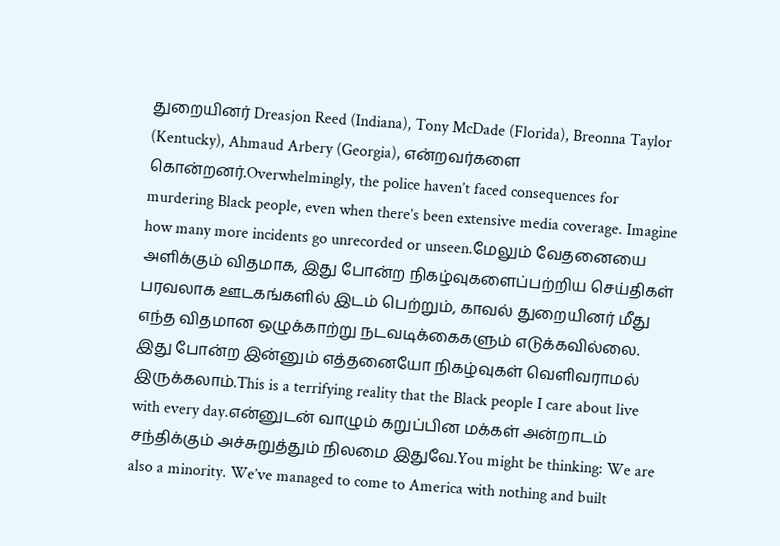துறையினர் Dreasjon Reed (Indiana), Tony McDade (Florida), Breonna Taylor (Kentucky), Ahmaud Arbery (Georgia), என்றவர்களை கொன்றனர்.Overwhelmingly, the police haven’t faced consequences for murdering Black people, even when there’s been extensive media coverage. Imagine how many more incidents go unrecorded or unseen.மேலும் வேதனையை அளிக்கும் விதமாக, இது போன்ற நிகழ்வுகளைப்பற்றிய செய்திகள் பரவலாக ஊடகங்களில் இடம் பெற்றும், காவல் துறையினர் மீது எந்த விதமான ஒழுக்காற்று நடவடிக்கைகளும் எடுக்கவில்லை. இது போன்ற இன்னும் எத்தனையோ நிகழ்வுகள் வெளிவராமல் இருக்கலாம்.This is a terrifying reality that the Black people I care about live with every day.என்னுடன் வாழும் கறுப்பின மக்கள் அன்றாடம் சந்திக்கும் அச்சுறுத்தும் நிலமை இதுவே.You might be thinking: We are also a minority. We’ve managed to come to America with nothing and built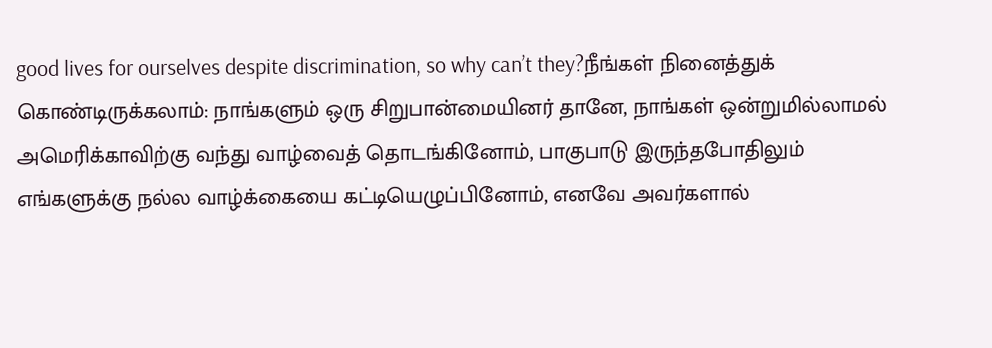good lives for ourselves despite discrimination, so why can’t they?நீங்கள் நினைத்துக் கொண்டிருக்கலாம்: நாங்களும் ஒரு சிறுபான்மையினர் தானே, நாங்கள் ஒன்றுமில்லாமல் அமெரிக்காவிற்கு வந்து வாழ்வைத் தொடங்கினோம், பாகுபாடு இருந்தபோதிலும் எங்களுக்கு நல்ல வாழ்க்கையை கட்டியெழுப்பினோம், எனவே அவர்களால்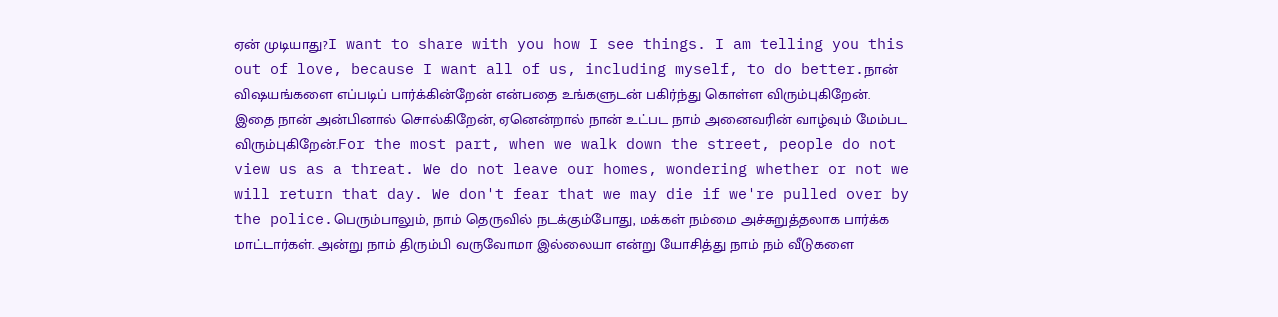ஏன் முடியாது?I want to share with you how I see things. I am telling you this out of love, because I want all of us, including myself, to do better.நான் விஷயங்களை எப்படிப் பார்க்கின்றேன் என்பதை உங்களுடன் பகிர்ந்து கொள்ள விரும்புகிறேன். இதை நான் அன்பினால் சொல்கிறேன், ஏனென்றால் நான் உட்பட நாம் அனைவரின் வாழ்வும் மேம்பட விரும்புகிறேன்.For the most part, when we walk down the street, people do not view us as a threat. We do not leave our homes, wondering whether or not we will return that day. We don't fear that we may die if we're pulled over by the police.பெரும்பாலும், நாம் தெருவில் நடக்கும்போது, மக்கள் நம்மை அச்சுறுத்தலாக பார்க்க மாட்டார்கள். அன்று நாம் திரும்பி வருவோமா இல்லையா என்று யோசித்து நாம் நம் வீடுகளை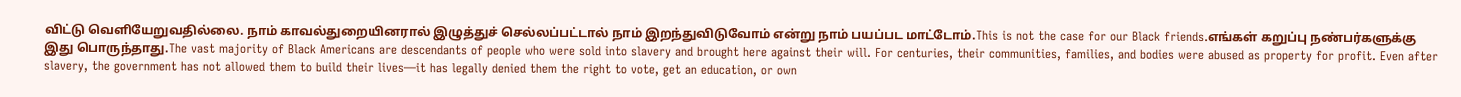விட்டு வெளியேறுவதில்லை. நாம் காவல்துறையினரால் இழுத்துச் செல்லப்பட்டால் நாம் இறந்துவிடுவோம் என்று நாம் பயப்பட மாட்டோம்.This is not the case for our Black friends.எங்கள் கறுப்பு நண்பர்களுக்கு இது பொருந்தாது.The vast majority of Black Americans are descendants of people who were sold into slavery and brought here against their will. For centuries, their communities, families, and bodies were abused as property for profit. Even after slavery, the government has not allowed them to build their lives—it has legally denied them the right to vote, get an education, or own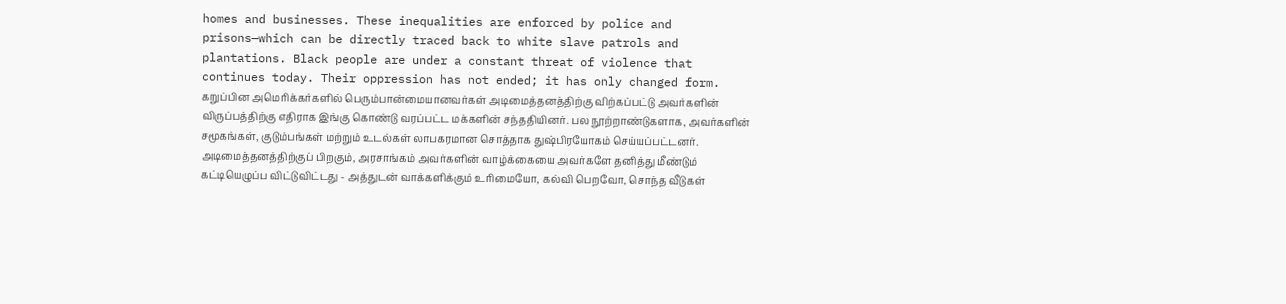homes and businesses. These inequalities are enforced by police and prisons—which can be directly traced back to white slave patrols and plantations. Black people are under a constant threat of violence that continues today. Their oppression has not ended; it has only changed form. கறுப்பின அமெரிக்கர்களில் பெரும்பான்மையானவர்கள் அடிமைத்தனத்திற்கு விற்கப்பட்டு அவர்களின் விருப்பத்திற்கு எதிராக இங்கு கொண்டு வரப்பட்ட மக்களின் சந்ததியினர். பல நூற்றாண்டுகளாக, அவர்களின் சமூகங்கள், குடும்பங்கள் மற்றும் உடல்கள் லாபகரமான சொத்தாக துஷ்பிரயோகம் செய்யப்பட்டனர். அடிமைத்தனத்திற்குப் பிறகும், அரசாங்கம் அவர்களின் வாழ்க்கையை அவர்களே தனித்து மீண்டும் கட்டியெழுப்ப விட்டுவிட்டது - அத்துடன் வாக்களிக்கும் உரிமையோ, கல்வி பெறவோ, சொந்த வீடுகள்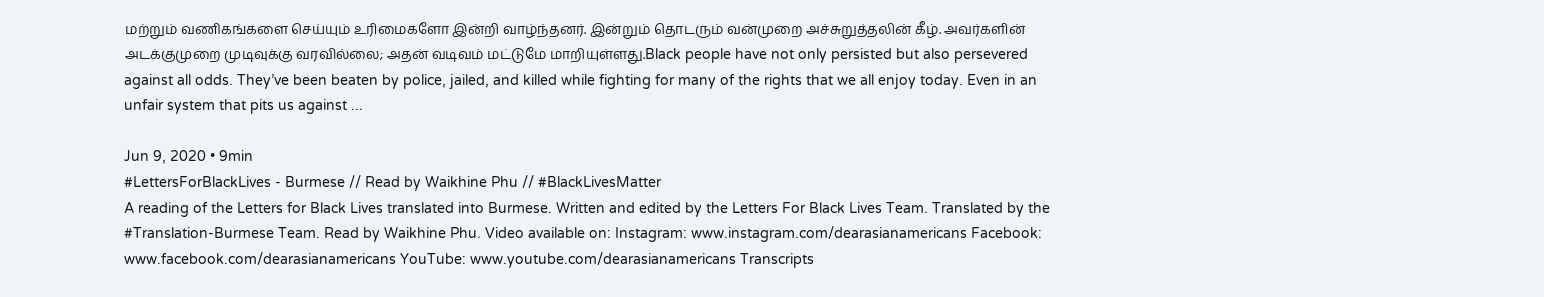மற்றும் வணிகங்களை செய்யும் உரிமைகளோ இன்றி வாழ்ந்தனர். இன்றும் தொடரும் வன்முறை அச்சுறுத்தலின் கீழ். அவர்களின் அடக்குமுறை முடிவுக்கு வரவில்லை; அதன் வடிவம் மட்டுமே மாறியுள்ளது.Black people have not only persisted but also persevered against all odds. They’ve been beaten by police, jailed, and killed while fighting for many of the rights that we all enjoy today. Even in an unfair system that pits us against ...

Jun 9, 2020 • 9min
#LettersForBlackLives - Burmese // Read by Waikhine Phu // #BlackLivesMatter
A reading of the Letters for Black Lives translated into Burmese. Written and edited by the Letters For Black Lives Team. Translated by the #Translation-Burmese Team. Read by Waikhine Phu. Video available on: Instagram: www.instagram.com/dearasianamericans Facebook: www.facebook.com/dearasianamericans YouTube: www.youtube.com/dearasianamericans Transcripts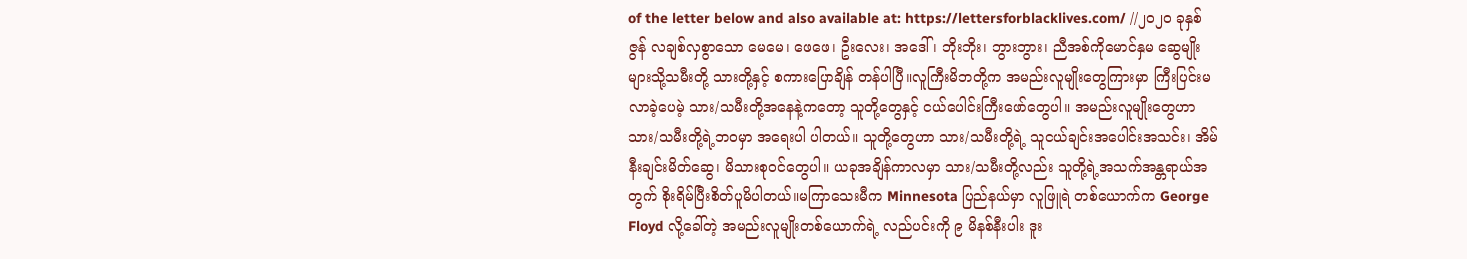of the letter below and also available at: https://lettersforblacklives.com/ //၂၀၂၀ ခုနှစ် ဇွန် လချစ်လှစွာသော မေမေ၊ ဖေဖေ၊ ဦးလေး၊ အဒေါ် ၊ ဘိုးဘိုး၊ ဘွားဘွား၊ ညီအစ်ကိုမောင်နှမ ဆွေမျိုးများသို့သမီးတို့ သားတို့နှင့် စကားပြောချိန် တန်ပါပြီ။လူကြီးမိဘတို့က အမည်းလူမျိုးတွေကြားမှာ ကြီးပြင်းမလာခဲ့ပေမဲ့ သား/သမီးတို့အနေနဲ့ကတော့ သူတို့တွေနှင့် ငယ်ပေါင်းကြီးဖော်တွေပါ။ အမည်းလူမျိုးတွေဟာ သား/သမီးတို့ရဲ့ဘဝမှာ အရေးပါ ပါတယ်။ သူတို့တွေဟာ သား/သမီးတို့ရဲ့ သူငယ်ချင်းအပေါင်းအသင်း၊ အိမ်နီးချင်းမိတ်ဆွေ၊ မိသားစုဝင်တွေပါ။ ယခုအချိန်ကာလမှာ သား/သမီးတို့လည်း သူတို့ရဲ့အသက်အန္တရာယ်အတွက် စိုးရိမ်ပြီးစိတ်ပူမိပါတယ်။မကြာသေးမီက Minnesota ပြည်နယ်မှာ လူဖြူရဲ တစ်ယောက်က George Floyd လို့ခေါ်တဲ့ အမည်းလူမျိုးတစ်ယောက်ရဲ့ လည်ပင်းကို ၉ မိနစ်နီးပါး ဒူး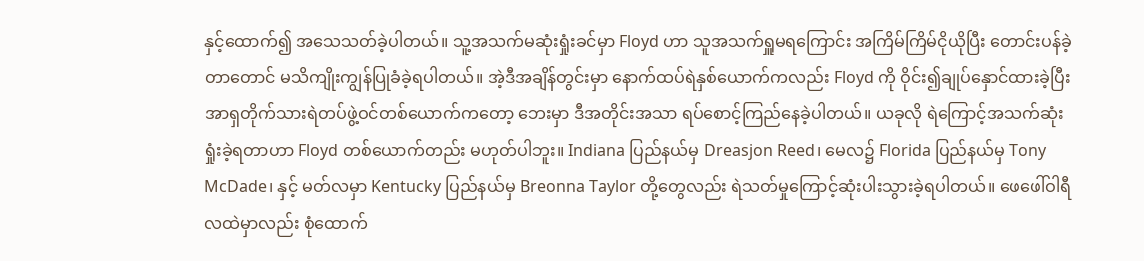နှင့်ထောက်၍ အသေသတ်ခဲ့ပါတယ်။ သူ့အသက်မဆုံးရှုံးခင်မှာ Floyd ဟာ သူအသက်ရှူမရကြောင်း အကြိမ်ကြိမ်ငိုယိုပြီး တောင်းပန်ခဲ့တာတောင် မသိကျိုးကျွန်ပြုခံခဲ့ရပါတယ်။ အဲ့ဒီအချိန်တွင်းမှာ နောက်ထပ်ရဲနှစ်ယောက်ကလည်း Floyd ကို ဝိုင်း၍ချုပ်နှောင်ထားခဲ့ပြီး အာရှတိုက်သားရဲတပ်ဖွဲ့ဝင်တစ်ယောက်ကတော့ ဘေးမှာ ဒီအတိုင်းအသာ ရပ်စောင့်ကြည်နေခဲ့ပါတယ်။ ယခုလို ရဲကြောင့်အသက်ဆုံးရှုံးခဲ့ရတာဟာ Floyd တစ်ယောက်တည်း မဟုတ်ပါဘူး။ Indiana ပြည်နယ်မှ Dreasjon Reed၊ မေလ၌ Florida ပြည်နယ်မှ Tony McDade၊ နှင့် မတ်လမှာ Kentucky ပြည်နယ်မှ Breonna Taylor တို့တွေလည်း ရဲသတ်မှုကြောင့်ဆုံးပါးသွားခဲ့ရပါတယ်။ ဖေဖေါ်ဝါရီလထဲမှာလည်း စုံထောက်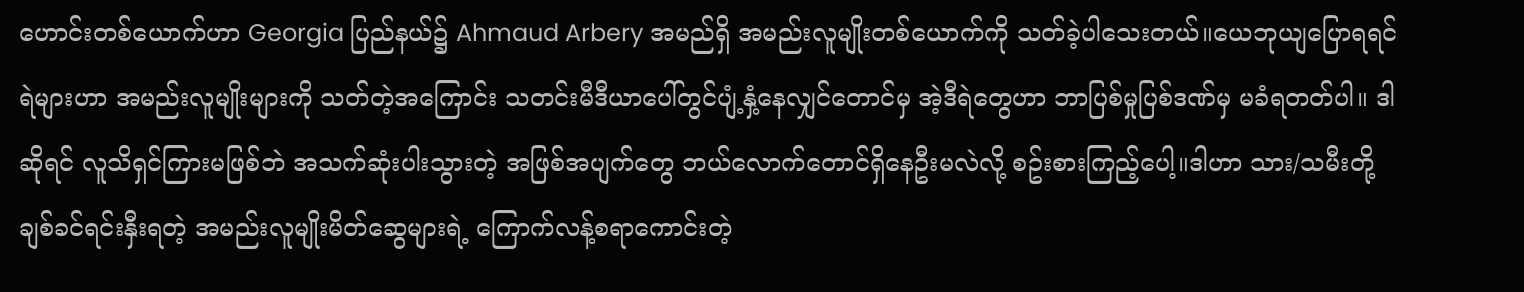ဟောင်းတစ်ယောက်ဟာ Georgia ပြည်နယ်၌ Ahmaud Arbery အမည်ရှိ အမည်းလူမျိုးတစ်ယောက်ကို သတ်ခဲ့ပါသေးတယ်။ယေဘုယျပြောရရင် ရဲများဟာ အမည်းလူမျိုးများကို သတ်တဲ့အကြောင်း သတင်းမီဒီယာပေါ်တွင်ပျံ့နှံ့နေလျှင်တောင်မှ အဲ့ဒီရဲတွေဟာ ဘာပြစ်မှုပြစ်ဒဏ်မှ မခံရတတ်ပါ။ ဒါဆိုရင် လူသိရှင်ကြားမဖြစ်ဘဲ အသက်ဆုံးပါးသွားတဲ့ အဖြစ်အပျက်တွေ ဘယ်လောက်တောင်ရှိနေဦးမလဲလို့ စဥ်းစားကြည့်ပေါ့။ဒါဟာ သား/သမီးတို့ ချစ်ခင်ရင်းနှီးရတဲ့ အမည်းလူမျိုးမိတ်ဆွေများရဲ့ ကြောက်လန့်စရာကောင်းတဲ့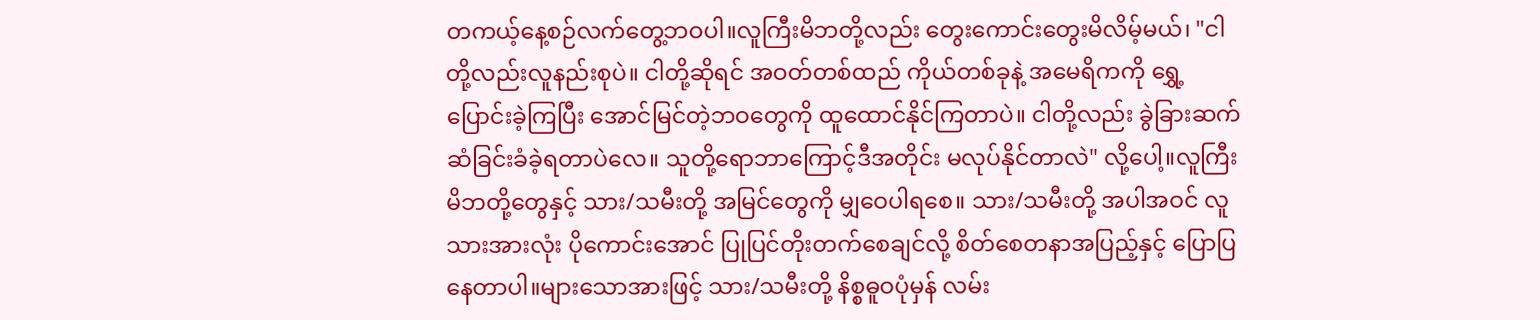တကယ့်နေ့စဉ်လက်တွေ့ဘဝပါ။လူကြီးမိဘတို့လည်း တွေးကောင်းတွေးမိလိမ့်မယ်၊ "ငါတို့လည်းလူနည်းစုပဲ။ ငါတို့ဆိုရင် အဝတ်တစ်ထည် ကိုယ်တစ်ခုနဲ့ အမေရိကကို ရွှေ့ပြောင်းခဲ့ကြပြီး အောင်မြင်တဲ့ဘဝတွေကို ထူထောင်နိုင်ကြတာပဲ။ ငါတို့လည်း ခွဲခြားဆက်ဆံခြင်းခံခဲ့ရတာပဲလေ။ သူတို့ရောဘာကြောင့်ဒီအတိုင်း မလုပ်နိုင်တာလဲ" လို့ပေါ့။လူကြီးမိဘတို့တွေနှင့် သား/သမီးတို့ အမြင်တွေကို မျှဝေပါရစေ။ သား/သမီးတို့ အပါအဝင် လူသားအားလုံး ပိုကောင်းအောင် ပြုပြင်တိုးတက်စေချင်လို့ စိတ်စေတနာအပြည့်နှင့် ပြောပြနေတာပါ။များသောအားဖြင့် သား/သမီးတို့ နိစ္စဓူဝပုံမှန် လမ်း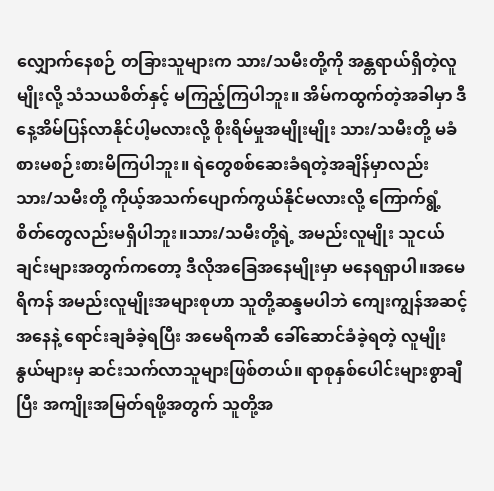လျှောက်နေစဉ် တခြားသူများက သား/သမီးတို့ကို အန္တရာယ်ရှိတဲ့လူမျိုးလို့ သံသယစိတ်နှင့် မကြည့်ကြပါဘူး။ အိမ်ကထွက်တဲ့အခါမှာ ဒီနေ့အိမ်ပြန်လာနိုင်ပါ့မလားလို့ စိုးရိမ်မှုအမျိုးမျိုး သား/သမီးတို့ မခံစားမစဉ်းစားမိကြပါဘူး။ ရဲတွေစစ်ဆေးခံရတဲ့အချိန်မှာလည်း သား/သမီးတို့ ကိုယ့်အသက်ပျောက်ကွယ်နိုင်မလားလို့ ကြောက်ရွံ့စိတ်တွေလည်းမရှိပါဘူး။သား/သမီးတို့ရဲ့ အမည်းလူမျိုး သူငယ်ချင်းများအတွက်ကတော့ ဒီလိုအခြေအနေမျိုးမှာ မနေရရှာပါ။အမေရိကန် အမည်းလူမျိုးအများစုဟာ သူတို့ဆန္ဒမပါဘဲ ကျေးကျွန်အဆင့်အနေနဲ့ ရောင်းချခံခဲ့ရပြီး အမေရိကဆီ ခေါ်ဆောင်ခံခဲ့ရတဲ့ လူမျိုးနွယ်များမှ ဆင်းသက်လာသူများဖြစ်တယ်။ ရာစုနှစ်ပေါင်းများစွာချီပြီး အကျိုးအမြတ်ရဖို့အတွက် သူတို့အ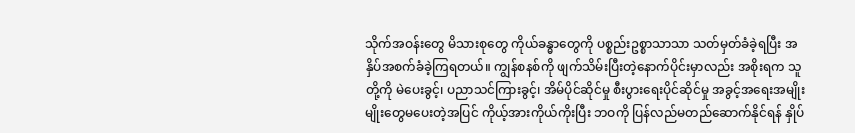သိုက်အဝန်းတွေ မိသားစုတွေ ကိုယ်ခန္ဓာတွေကို ပစ္စည်းဥစ္စာသာသာ သတ်မှတ်ခံခဲ့ရပြီး အနှိပ်အစက်ခံခဲ့ကြရတယ်။ ကျွန်စနစ်ကို ဖျက်သိမ်းပြီးတဲ့နောက်ပိုင်းမှာလည်း အစိုးရက သူတို့ကို မဲပေးခွင့်၊ ပညာသင်ကြားခွင့်၊ အိမ်ပိုင်ဆိုင်မှု စီးပွားရေးပိုင်ဆိုင်မှု အခွင့်အရေးအမျိုးမျိုးတွေမပေးတဲ့အပြင် ကိုယ့်အားကိုယ်ကိုးပြီး ဘဝကို ပြန်လည်မတည်ဆောက်နိုင်ရန် နှိုပ်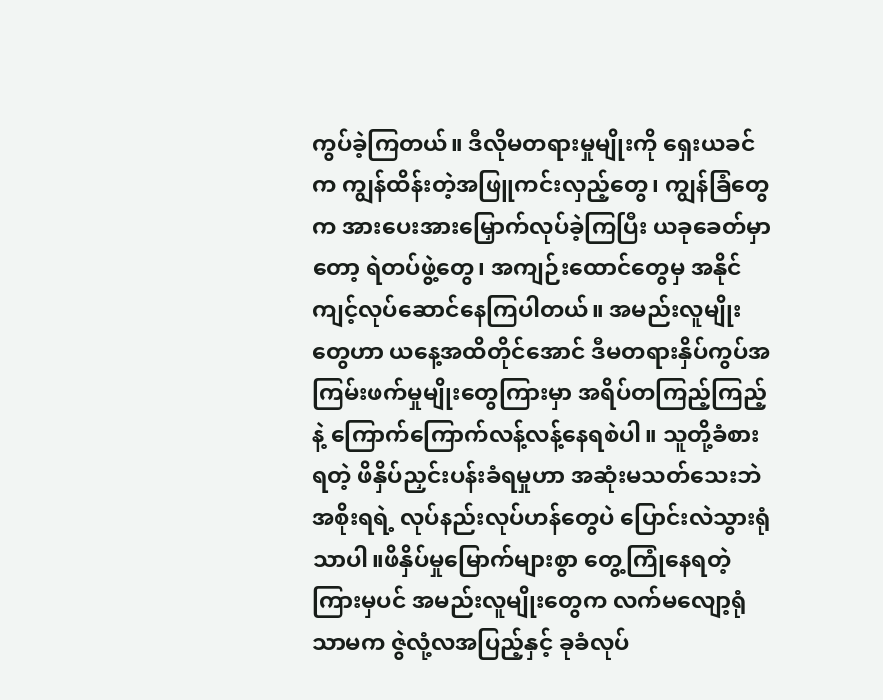ကွပ်ခဲ့ကြတယ်။ ဒီလိုမတရားမှုမျိုးကို ရှေးယခင်က ကျွန်ထိန်းတဲ့အဖြူကင်းလှည့်တွေ၊ ကျွန်ခြံတွေက အားပေးအားမြှောက်လုပ်ခဲ့ကြပြီး ယခုခေတ်မှာတော့ ရဲတပ်ဖွဲ့တွေ၊ အကျဉ်းထောင်တွေမှ အနိုင်ကျင့်လုပ်ဆောင်နေကြပါတယ်။ အမည်းလူမျိုးတွေဟာ ယနေ့အထိတိုင်အောင် ဒီမတရားနှိပ်ကွပ်အကြမ်းဖက်မှုမျိုးတွေကြားမှာ အရိပ်တကြည့်ကြည့်နဲ့ ကြောက်ကြောက်လန့်လန့်နေရစဲပါ။ သူတို့ခံစားရတဲ့ ဖိနှိပ်ညှင်းပန်းခံရမှုဟာ အဆုံးမသတ်သေးဘဲ အစိုးရရဲ့ လုပ်နည်းလုပ်ဟန်တွေပဲ ပြောင်းလဲသွားရုံသာပါ။ဖိနှိပ်မှုမြောက်များစွာ တွေ့ကြုံနေရတဲ့ကြားမှပင် အမည်းလူမျိုးတွေက လက်မလျော့ရုံသာမက ဇွဲလုံ့လအပြည့်နှင့် ခုခံလုပ်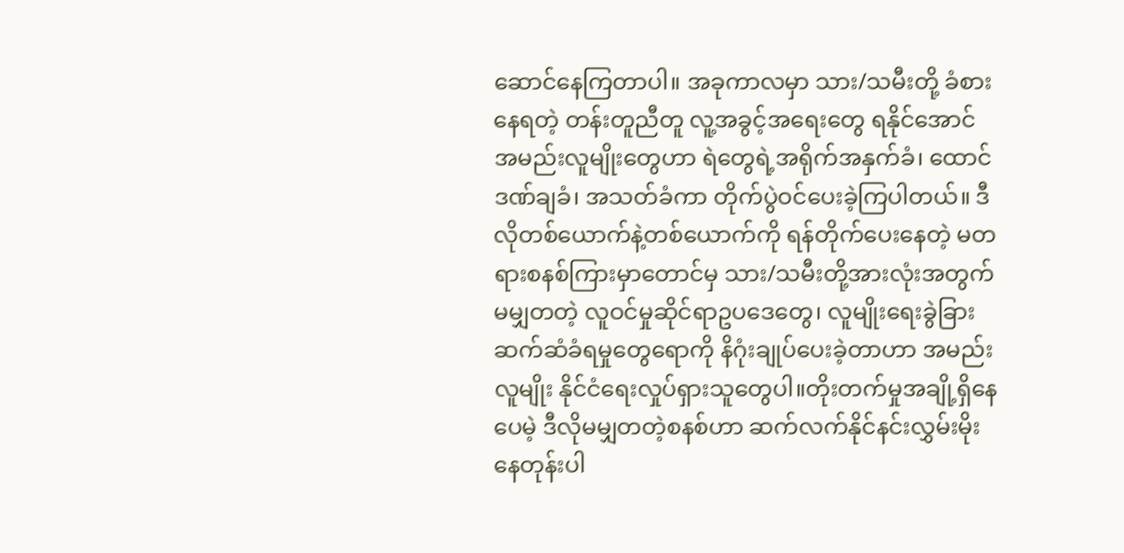ဆောင်နေကြတာပါ။ အခုကာလမှာ သား/သမီးတို့ ခံစားနေရတဲ့ တန်းတူညီတူ လူ့အခွင့်အရေးတွေ ရနိုင်အောင် အမည်းလူမျိုးတွေဟာ ရဲတွေရဲ့အရိုက်အနှက်ခံ၊ ထောင်ဒဏ်ချခံ၊ အသတ်ခံကာ တိုက်ပွဲဝင်ပေးခဲ့ကြပါတယ်။ ဒီလိုတစ်ယောက်နဲ့တစ်ယောက်ကို ရန်တိုက်ပေးနေတဲ့ မတရားစနစ်ကြားမှာတောင်မှ သား/သမီးတို့အားလုံးအတွက် မမျှတတဲ့ လူဝင်မှုဆိုင်ရာဥပဒေတွေ၊ လူမျိုးရေးခွဲခြားဆက်ဆံခံရမှုတွေရောကို နိဂုံးချုပ်ပေးခဲ့တာဟာ အမည်းလူမျိုး နိုင်ငံရေးလှုပ်ရှားသူတွေပါ။တိုးတက်မှုအချို့ရှိနေပေမဲ့ ဒီလိုမမျှတတဲ့စနစ်ဟာ ဆက်လက်နိုင်နင်းလွှမ်းမိုးနေတုန်းပါ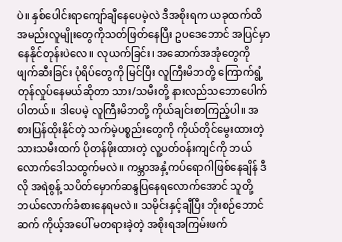ပဲ။ နှစ်ပေါင်းရာကျော်ချီနေပေမဲ့လဲ ဒီအစိုးရက ယခုထက်ထိ အမည်းလူမျိုးတွေကိုသတ်ဖြတ်နေပြီး ဥပဒေဘောင် အပြင်မှာနေနိုင်တုန်းပဲလေ။ လုယက်ခြင်း၊ အဆောက်အအုံတွေကို ဖျက်ဆီးခြင်း ပုံရိပ်တွေကို မြင်ပြီး လူကြီးမိဘတို့ ကြောက်ရွံ့ တုန်လှုပ်နေမယ်ဆိုတာ သား/သမီးတို့ နားလည်သဘောပေါက်ပါတယ်။ ဒါပေမဲ့ လူကြီးမိဘတို့ ကိုယ်ချင်းစာကြည့်ပါ။ အစားပြန်ထိုးနိုင်တဲ့ သက်မဲ့ပစ္စည်းတွေကို ကိုယ်တိုင်မွေးထားတဲ့ သားသမီးထက် ပိုတန်ဖိုးထားတဲ့ လူ့ပတ်ဝန်းကျင်ကို ဘယ်လောက်ဒေါသထွက်မလဲ။ ကမ္ဘာအနှံ့ကပ်ရောဂါဖြစ်နေချိန် ဒီလို အရဲစွန့် သပိတ်မှောက်ဆန္ဒပြနေရလောက်အောင် သူတို့ ဘယ်လောက်ခံစားနေရမလဲ။ သမိုင်းနှင့်ချီပြီး ဘိုးစဉ်ဘောင်ဆက် ကိုယ့်အပေါ် မတရားခဲ့တဲ့ အစိုးရအကြမ်းဖက်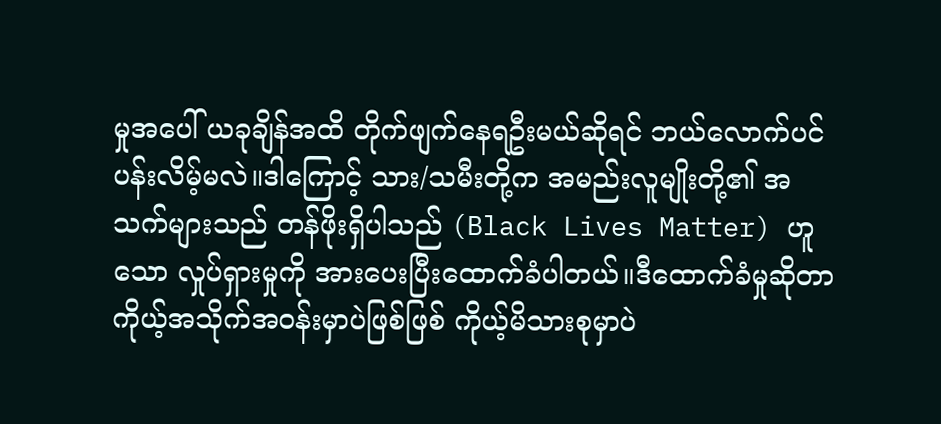မှုအပေါ် ယခုချိန်အထိ တိုက်ဖျက်နေရဦးမယ်ဆိုရင် ဘယ်လောက်ပင်ပန်းလိမ့်မလဲ။ဒါကြောင့် သား/သမီးတို့က အမည်းလူမျိုးတို့၏ အသက်များသည် တန်ဖိုးရှိပါသည် (Black Lives Matter) ဟူသော လှုပ်ရှားမှုကို အားပေးပြီးထောက်ခံပါတယ်။ဒီထောက်ခံမှုဆိုတာ ကိုယ့်အသိုက်အဝန်းမှာပဲဖြစ်ဖြစ် ကိုယ့်မိသားစုမှာပဲ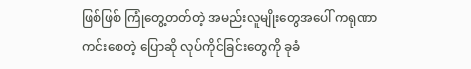ဖြစ်ဖြစ် ကြုံတွေ့တတ်တဲ့ အမည်းလူမျိုးတွေအပေါ် ကရုဏာကင်းစေတဲ့ ပြောဆို လုပ်ကိုင်ခြင်းတွေကို ခုခံ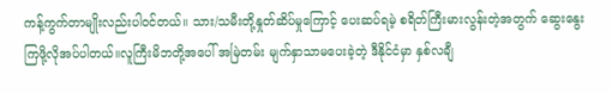ကန့်ကွက်တာမျိုးလည်းပါဝင်တယ်။ သား/သမီးတို့နှုတ်ဆိပ်မှုကြောင့် ပေးဆပ်ရမဲ့ စရိတ်ကြီးမားလွန်းတဲ့အတွက် ဆွေးနွေးကြဖို့လိုအပ်ပါတယ်။လူကြီးမိဘတို့အပေါ် အမြဲတမ်း မျက်နှာသာမပေးခဲ့တဲ့ ဒီနိုင်ငံမှာ နှစ်လချီ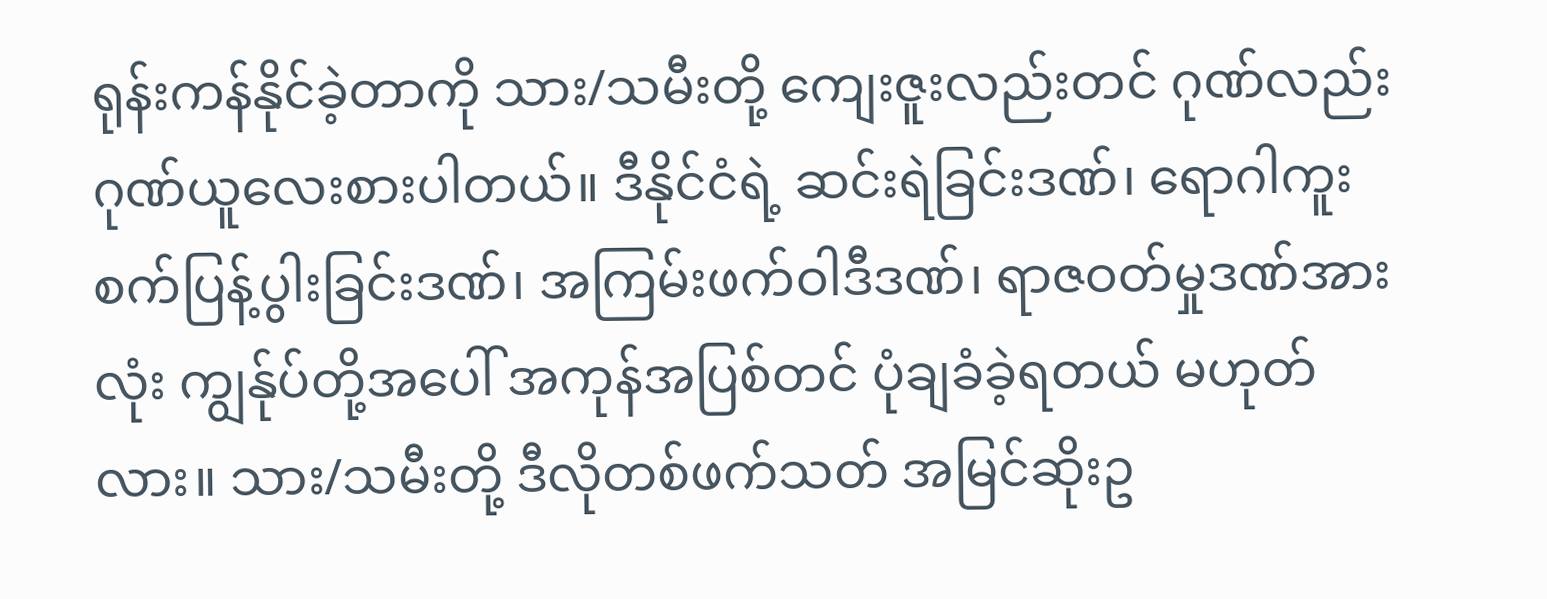ရုန်းကန်နိုင်ခဲ့တာကို သား/သမီးတို့ ကျေးဇူးလည်းတင် ဂုဏ်လည်းဂုဏ်ယူလေးစားပါတယ်။ ဒီနိုင်ငံရဲ့ ဆင်းရဲခြင်းဒဏ်၊ ရောဂါကူးစက်ပြန့်ပွါးခြင်းဒဏ်၊ အကြမ်းဖက်ဝါဒီဒဏ်၊ ရာဇဝတ်မှုဒဏ်အားလုံး ကျွန်ုပ်တို့အပေါ် အကုန်အပြစ်တင် ပုံချခံခဲ့ရတယ် မဟုတ်လား။ သား/သမီးတို့ ဒီလိုတစ်ဖက်သတ် အမြင်ဆိုးဥ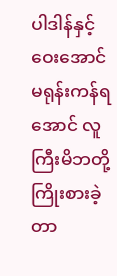ပါဒါန်နှင့် ဝေးအောင် မရုန်းကန်ရအောင် လူကြီးမိဘတို့ ကြိုးစားခဲ့တာ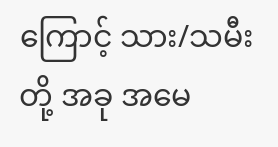ကြောင့် သား/သမီးတို့ အခု အမေ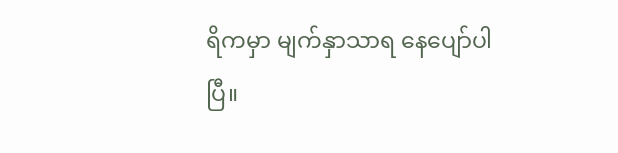ရိကမှာ မျက်နှာသာရ နေပျော်ပါပြီ။